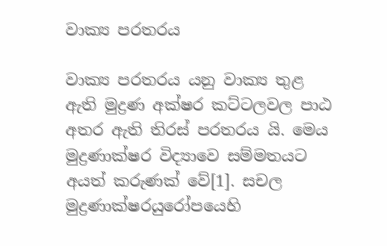වාක්‍ය පරතරය

වාක්‍ය පරතරය යනු වාක්‍ය තුළ ඇති මුද්‍රණ අක්ෂර කට්ටලවල පාඨ අතර ඇති තිරස් පරතරය යි. මෙය මුද්‍රණාක්ෂර විද්‍යාවෙ සම්මතයට අයත් කරුණක් වේ[1]. සචල මුද්‍රණාක්ෂරයුරෝපයෙහි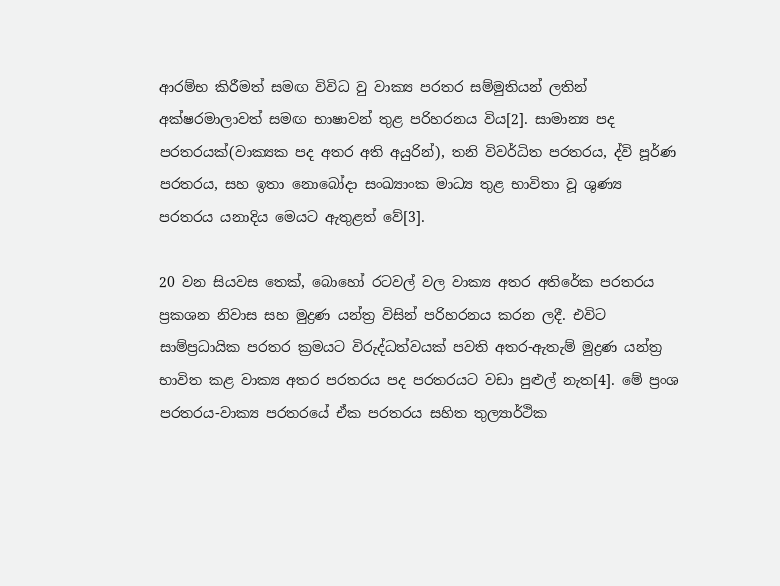ආරම්භ කිරීමත් සමඟ විවිධ වු වාක්‍ය පරතර සම්මුතියන් ලතින් අක්ෂරමාලාවත් සමඟ භාෂාවන් තුළ පරිහරනය විය[2]. සාමාන්‍ය පද පරතරයක්(වාක්‍යක පද අතර අති අයුරින්), තනි විවර්ධිත පරතරය, ද්වි පූර්ණ පරතරය, සහ ඉතා නොබෝදා සංඛ්‍යාංක මාධ්‍ය තුළ භාවිතා වූ ශුණ්‍ය පරතරය යනාදිය මෙයට ඇතුළත් වේ[3].

20 වන සියවස තෙක්, බොහෝ රටවල් වල වාක්‍ය අතර අතිරේක පරතරය ප්‍රකශන නිවාස සහ මුද්‍රණ යන්ත්‍ර විසින් පරිහරනය කරන ලදී. එවිට සාම්ප්‍රධායික පරතර ක්‍රමයට විරුද්ධත්වයක් පවති අතර-ඇතැම් මුද්‍රණ යන්ත්‍ර භාවිත කළ වාක්‍ය අතර පරතරය පද පරතරයට වඩා පුළුල් නැත[4]. මේ ප්‍රංශ පරතරය-වාක්‍ය පරතරයේ ඒක පරතරය සහිත තුල්‍යාර්ථික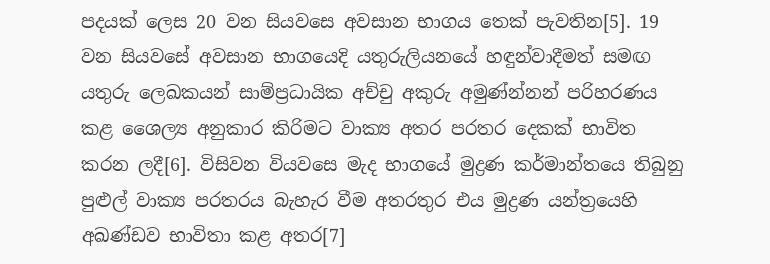පදයක් ලෙස 20 වන සියවසෙ අවසාන භාගය තෙක් පැවතින[5]. 19 වන සියවසේ අවසාන භාගයෙදි යතුරුලියනයේ හඳුන්වාදීමත් සමඟ යතුරු ලෙඛකයන් සාම්ප්‍රධායික අච්චු අකුරු අමුණ්න්නන් පරිහරණය කළ ශෛල්‍ය අනුකාර කිරිමට වාක්‍ය අතර පරතර දෙකක් භාවිත කරන ලදී[6]. විසිවන වියවසෙ මැද භාගයේ මුද්‍රණ කර්මාන්තයෙ තිබුනු පුළුල් වාක්‍ය පරතරය බැහැර වීම අතරතුර එය මුද්‍රණ යන්ත්‍රයෙහි අඛණ්ඩව භාවිතා කළ අතර[7]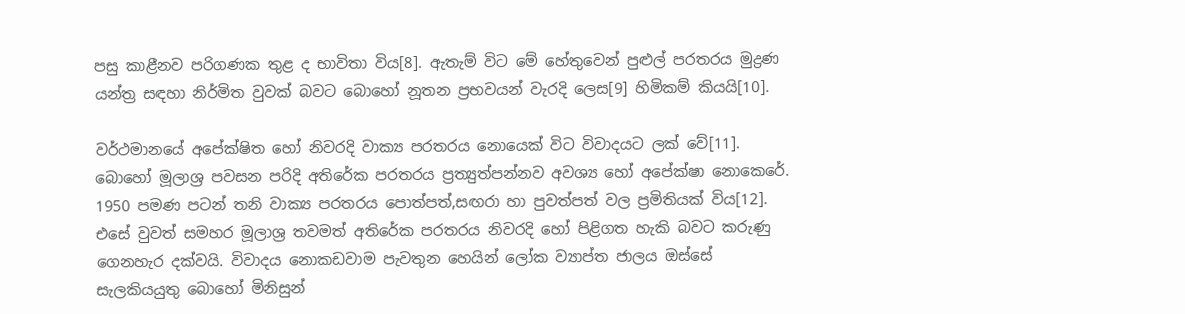පසු කාළීනව පරිගණක තුළ ද භාවිතා විය[8]. ඇතැම් විට මේ හේතුවෙන් පුළුල් පරතරය මුද්‍රණ යන්ත්‍ර සඳහා නිර්මිත වුවක් බවට බොහෝ නූතන ප්‍රභවයන් වැරදි ලෙස[9] හිමිකම් කියයි[10].

වර්ථමානයේ අපේක්ෂිත හෝ නිවරදි වාක්‍ය පරතරය නොයෙක් විට විවාදයට ලක් වේ[11]. බොහෝ මූලාශ්‍ර පවසන පරිදි අතිරේක පරතරය ප්‍රත්‍යුත්පන්නව අවශ්‍ය හෝ අපේක්ෂා නොකෙරේ. 1950 පමණ පටන් තනි වාක්‍ය පරතරය පොත්පත්,සඟරා හා පුවත්පත් වල ප්‍රමිතියක් විය[12]. එසේ වුවත් සමහර මූලාශ්‍ර තවමත් අතිරේක පරතරය නිවරදි හෝ පිළිගත හැකි බවට කරුණු ගෙනහැර දක්වයි. විවාදය නොකඩවාම පැවතුන හෙයින් ලෝක ව්‍යාප්ත ජාලය ඔස්සේ සැලකියයුතු බොහෝ මිනිසුන්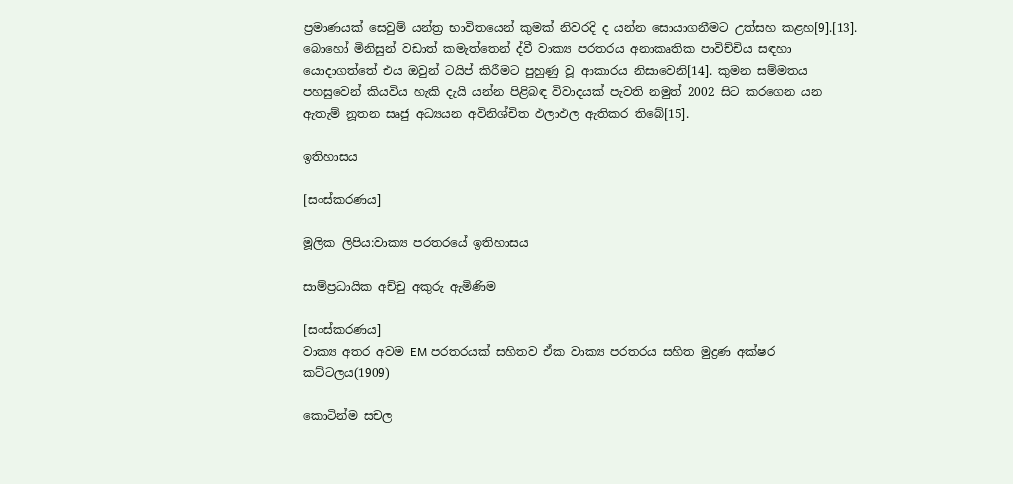ප්‍රමාණයක් සෙවුම් යන්ත්‍ර භාවිතයෙන් කුමක් නිවරදි ද යන්න සොයාගනීමට උත්සහ කළහ[9].[13]. බොහෝ මිනිසුන් වඩාත් කමැත්තෙන් ද්වී වාක්‍ය පරතරය අනාකෘතික පාවිච්චිය සඳහා යොදාගත්තේ එය ඔවුන් ටයිප් කිරීමට පුහුණු වූ ආකාරය නිසාවෙනි[14]. කුමන සම්මතය පහසුවෙන් කියවිය හැකි දැයි යන්න පිළිබඳ විවාදයක් පැවති නමුත් 2002 සිට කරගෙන යන ඇතැම් නූතන සෘජු අධ්‍යයන අවිනිශ්චිත ඵලාඵල ඇතිකර තිබේ[15].

ඉතිහාසය

[සංස්කරණය]

මූලික ලිපිය:වාක්‍ය පරතරයේ ඉතිහාසය

සාම්ප්‍රධායික අච්චු අකුරු ඇමිණිම

[සංස්කරණය]
වාක්‍ය අතර අවම EM පරතරයක් සහිතව ඒක වාක්‍ය පරතරය සහිත මුද්‍රණ අක්ෂර කට්ටලය(1909)

කොටින්ම සචල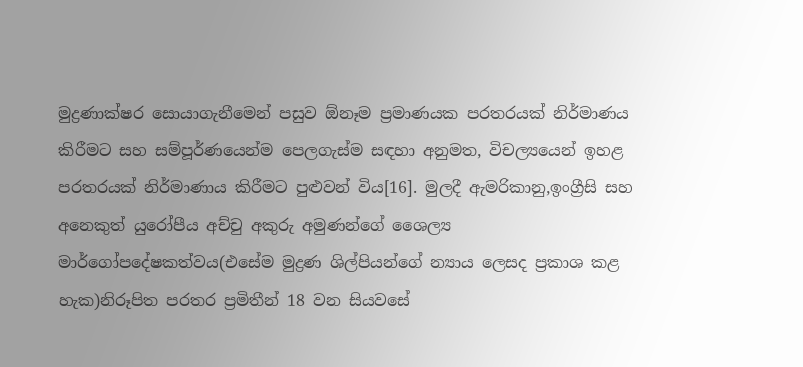මුද්‍රණාක්ෂර සොයාගැනීමෙන් පසුව ඕනෑම ප්‍රමාණයක පරතරයක් නිර්මාණය කිරීමට සහ සම්පූර්ණයෙන්ම පෙලගැස්ම සඳහා අනුමත, විචල්‍යයෙන් ඉහළ පරතරයක් නිර්මාණාය කිරීමට පුළුවන් විය[16]. මුලදී ඇමරිකානු,ඉංග්‍රීසි සහ අනෙකුත් යුරෝපීය අච්චු අකුරු අමුණන්ගේ ශෛල්‍ය මාර්ගෝපදේෂකත්වය(එසේම මුද්‍රණ ශිල්පියන්ගේ න්‍යාය ලෙසද ප්‍රකාශ කළ හැක)නිරූපිත පරතර ප්‍රමිතීන් 18 වන සියවසේ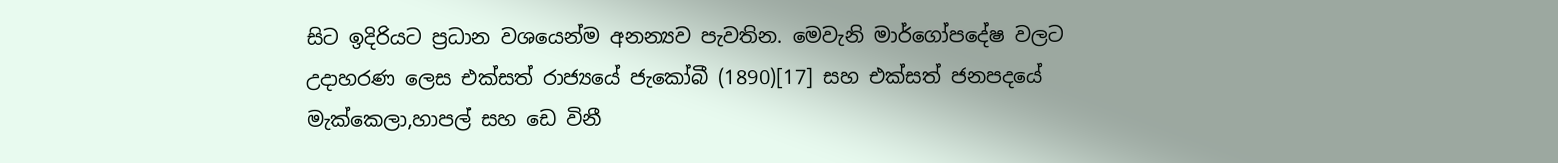සිට ඉදිරියට ප්‍රධාන වශයෙන්ම අනන්‍යව පැවතින. මෙවැනි මාර්ගෝපදේෂ වලට උදාහරණ ලෙස එක්සත් රාජ්‍යයේ ජැකෝබී (1890)[17] සහ එක්සත් ජනපදයේ මැක්කෙලා,හාපල් සහ ඩෙ විනී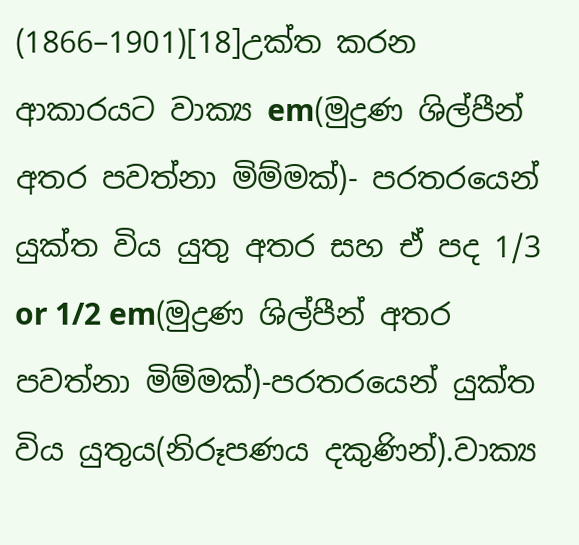(1866–1901)[18]උක්ත කරන ආකාරයට වාක්‍ය em(මුද්‍රණ ශිල්පීන් අතර පවත්නා මිම්මක්)- පරතරයෙන් යුක්ත විය යුතු අතර සහ ඒ පද 1/3 or 1/2 em(මුද්‍රණ ශිල්පීන් අතර පවත්නා මිම්මක්)-පරතරයෙන් යුක්ත විය යුතුය(නිරූපණය දකුණින්).වාක්‍ය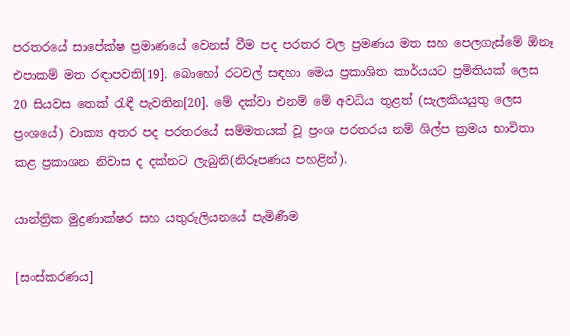පරතරයේ සාපේක්ෂ ප්‍රමාණයේ වෙනස් වීම පද පරතර වල ප්‍රමණය මත සහ පෙලගැස්මේ ඕනෑ එපාකම් මත රඳාපවති[19]. බොහෝ රටවල් සඳහා මෙය ප්‍රකාශිත කාර්යයට ප්‍රමිතියක් ලෙස 20 සියවස තෙක් රැඳී පැවතින[20]. මේ දක්වා එනම් මේ අවධිය තුළත් (සැලකියයුතු ලෙස ප්‍රංශයේ) වාක්‍ය අතර පද පරතරයේ සම්මතයක් වූ ප්‍රංශ පරතරය නම් ශිල්ප ක්‍රමය භාවිතා කළ ප්‍රකාශන නිවාස ද දක්නට ලැබුනි(නිරූපණය පහළින්).

යාන්ත්‍රික මුද්‍රණාක්ෂර සහ යතුරුලියනයේ පැමිණීම

[සංස්කරණය]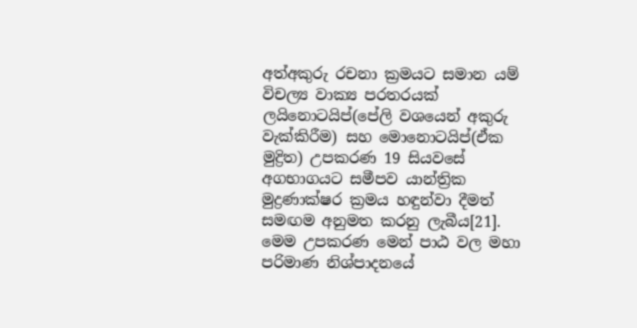අත්අකුරු රචනා ක්‍රමයට සමාන යම් විචල්‍ය වාක්‍ය පරතරයක් ලයිනොටයිප්(පේලි වශයෙන් අකුරු වැක්කිරීම) සහ මොනොටයිප්(ඒක මුද්‍රිත) උපකරණ 19 සියවසේ අගභාගයට සමීපව යාන්ත්‍රික මුද්‍රණාක්ෂර ක්‍රමය හඳුන්වා දීමත් සමඟම අනුමත කරනු ලැබීය[21]. මෙම උපකරණ මෙන් පාඨ වල මහා පරිමාණ නිශ්පාදනයේ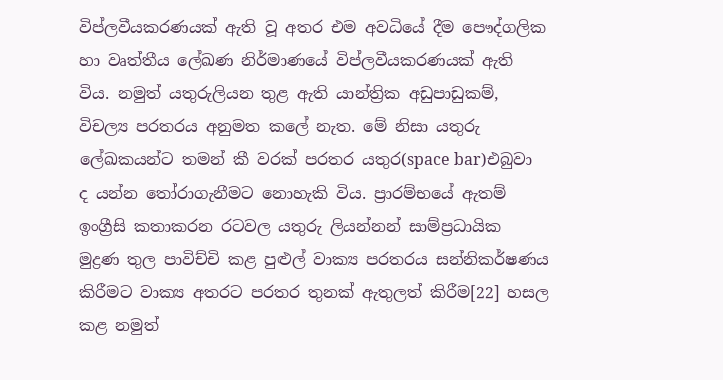විප්ලවීයකරණයක් ඇති වූ අතර එම අවධියේ දීම පෞද්ගලික හා වෘත්තීය ලේඛණ නිර්මාණයේ විප්ලවීයකරණයක් ඇති විය. නමුත් යතුරුලියන තුළ ඇති යාන්ත්‍රික අඩුපාඩුකම්, විචල්‍ය පරතරය අනුමත කලේ නැත. මේ නිසා යතුරු ලේඛකයන්ට තමන් කී වරක් පරතර යතුර(space bar)එබුවා ද යන්න තෝරාගැනීමට නොහැකි විය. ප්‍රාරම්භයේ ඇතම් ඉංග්‍රීසි කතාකරන රටවල යතුරු ලියන්නන් සාම්ප්‍රධායික මුද්‍රණ තුල පාවිච්චි කළ පුළුල් වාක්‍ය පරතරය සන්නිකර්ෂණය කිරීමට වාක්‍ය අතරට පරතර තුනක් ඇතුලත් කිරීම[22] හසල කළ නමුත්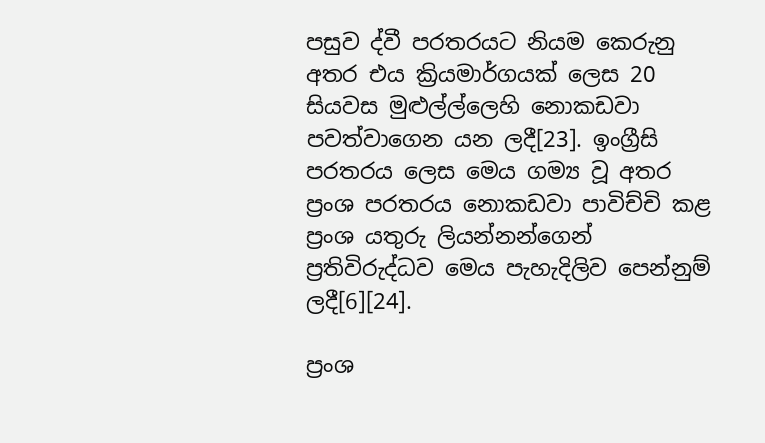පසුව ද්වී පරතරයට නියම කෙරුනු අතර එය ක්‍රියමාර්ගයක් ලෙස 20 සියවස මුළුල්ල්ලෙහි නොකඩවා පවත්වාගෙන යන ලදී[23]. ඉංග්‍රීසි පරතරය ලෙස මෙය ගම්‍ය වූ අතර ප්‍රංශ පරතරය නොකඩවා පාවිච්චි කළ ප්‍රංශ යතුරු ලියන්නන්ගෙන් ප්‍රතිවිරුද්ධව මෙය පැහැදිලිව පෙන්නුම් ලදී[6][24].

ප්‍රංශ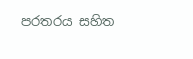පරතරය සහිත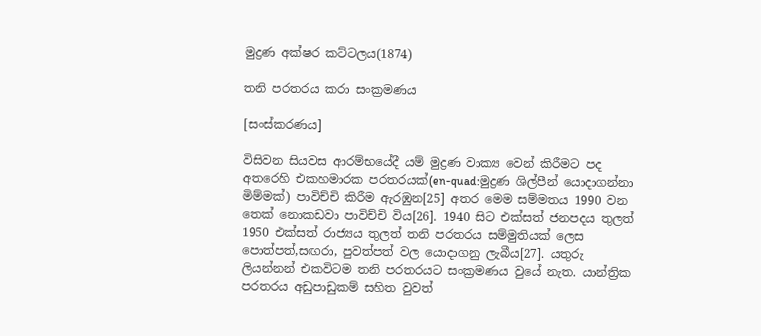මුද්‍රණ අක්ෂර කට්ටලය(1874)

තනි පරතරය කරා සංක්‍රමණය

[සංස්කරණය]

විසිවන සියවස ආරම්භයේදී යම් මුද්‍රණ වාක්‍ය වෙන් කිරීමට පද අතරෙහි එකහමාරක පරතරයක්(en-quad:මුද්‍රණ ශිල්පීන් යොදාගන්නා මිම්මක්) පාවිච්චි කිරීම ඇරඹුන[25] අතර මෙම සම්මතය 1990 වන තෙක් නොකඩවා පාවිච්චි විය[26]. 1940 සිට එක්සත් ජනපදය තුලත් 1950 එක්සත් රාජ්‍යය තුලත් තනි පරතරය සම්මුතියක් ලෙස පොත්පත්,සඟරා, පුවත්පත් වල යොදාගනු ලැබීය[27]. යතුරු ලියන්නන් එකවිටම තනි පරතරයට සංක්‍රමණය වුයේ නැත. යාන්ත්‍රික පරතරය අඩුපාඩුකම් සහිත වුවත්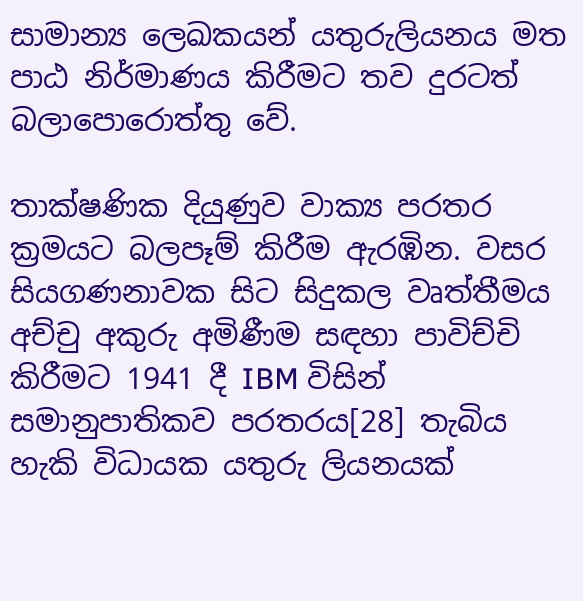සාමාන්‍ය ලෙඛකයන් යතුරුලියනය මත පාඨ නිර්මාණය කිරීමට තව දුරටත් බලාපොරොත්තු වේ.

තාක්ෂණික දියුණුව වාක්‍ය පරතර ක්‍රමයට බලපෑම් කිරීම ඇරඹින. වසර සියගණනාවක සිට සිදුකල වෘත්තීමය අච්චු අකුරු අමිණීම සඳහා පාවිච්චි කිරීමට 1941 දී IBM විසින් සමානුපාතිකව පරතරය[28] තැබිය හැකි විධායක යතුරු ලියනයක්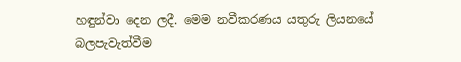හඳුන්වා දෙන ලදී. මෙම නවීකරණය යතුරු ලියනයේ බලපැවැත්වීම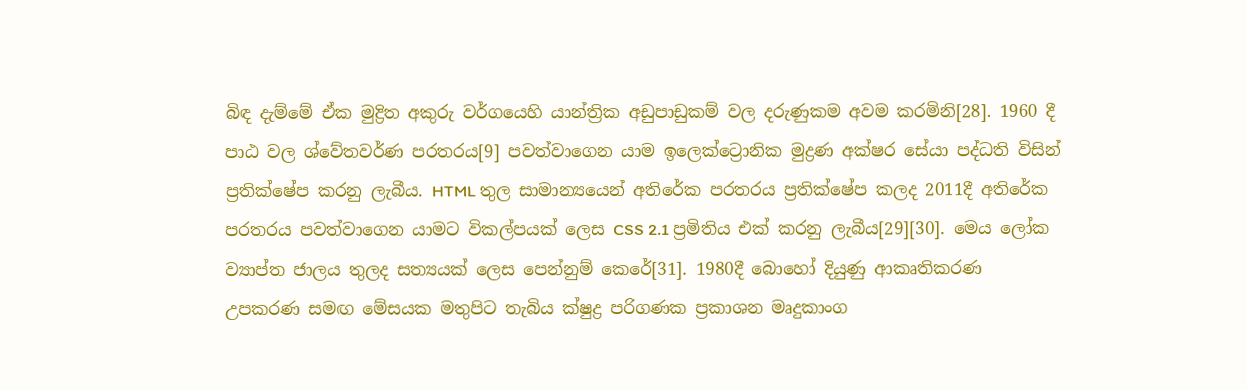බිඳ දැම්මේ ඒක මුද්‍රිත අකුරු වර්ගයෙහි යාන්ත්‍රික අඩුපාඩුකම් වල දරුණුකම අවම කරමිනි[28]. 1960 දී පාඨ වල ශ්වේතවර්ණ පරතරය[9] පවත්වාගෙන යාම ඉලෙක්ට්‍රොනික මුද්‍රණ අක්ෂර සේයා පද්ධති විසින් ප්‍රතික්ෂේප කරනු ලැබීය. HTML තුල සාමාන්‍යයෙන් අතිරේක පරතරය ප්‍රතික්ෂේප කලද 2011දී අතිරේක පරතරය පවත්වාගෙන යාමට විකල්පයක් ලෙස CSS 2.1 ප්‍රමිතිය එක් කරනු ලැබීය[29][30]. මෙය ලෝක ව්‍යාප්ත ජාලය තුලද සත්‍යයක් ලෙස පෙන්නුම් කෙරේ[31]. 1980දී බොහෝ දියුණු ආකෘතිකරණ උපකරණ සමඟ මේසයක මතුපිට තැබිය ක්ෂුද්‍ර පරිගණක ප්‍රකාශන මෘදුකාංග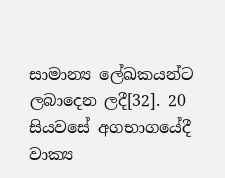සාමාන්‍ය ලේඛකයන්ට ලබාදෙන ලදී[32]. 20 සියවසේ අගභාගයේදී වාක්‍ය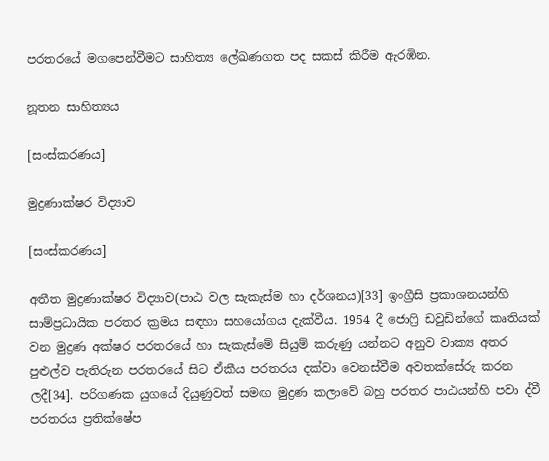පරතරයේ මගපෙන්වීමට සාහිත්‍ය ලේඛණගත පද සකස් කිරීම ඇරඹින.

නූතන සාහිත්‍යය

[සංස්කරණය]

මුද්‍රණාක්ෂර විද්‍යාව

[සංස්කරණය]

අතීත මුද්‍රණාක්ෂර විද්‍යාව(පාඨ වල සැකැස්ම හා දර්ශනය)[33] ඉංග්‍රීසි ප්‍රකාශනයන්හි සාම්ප්‍රධායික පරතර ක්‍රමය සඳහා සහයෝගය දැක්වීය. 1954 දී ජොෆ්‍රි ඩවුඩින්ගේ කෘතියක් වන මුද්‍රණ අක්ෂර පරතරයේ හා සැකැස්මේ සියුම් කරුණු යන්නට අනුව වාක්‍ය අතර පුළුල්ව පැතිරුන පරතරයේ සිට ඒකීය පරතරය දක්වා වෙනස්වීම අවතක්සේරු කරන ලදී[34]. පරිගණක යුගයේ දියුණුවත් සමඟ මුද්‍රණ කලාවේ බහු පරතර පාඨයන්හි පවා ද්වී පරතරය ප්‍රතික්ෂේප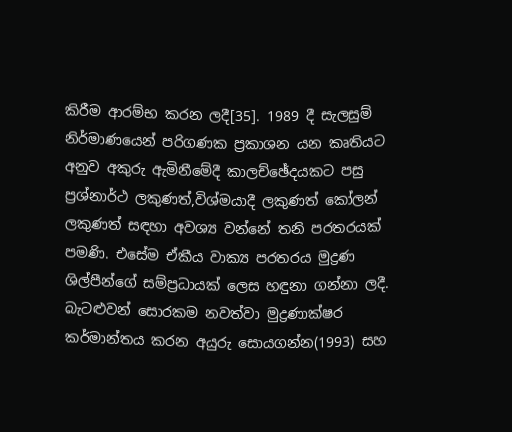කිරීම ආරම්භ කරන ලදී[35]. 1989 දී සැලසුම් නිර්මාණයෙන් පරිගණක ප්‍රකාශන යන කෘතියට අනුව අකුරු ඇමිනීමේදී කාලච්ඡේදයකට පසු ප්‍රශ්නාර්ථ ලකුණත්,විශ්මයාදී ලකුණත් කෝලන් ලකුණත් සඳහා අවශ්‍ය වන්නේ තනි පරතරයක් පමණි. එසේම ඒකීය වාක්‍ය පරතරය මුද්‍රණ ශිල්පීන්ගේ සම්ප්‍රධායක් ලෙස හඳුනා ගන්නා ලදී. බැටළුවන් සොරකම නවත්වා මුද්‍රණාක්ෂර කර්මාන්තය කරන අයුරු සොයගන්න(1993) සහ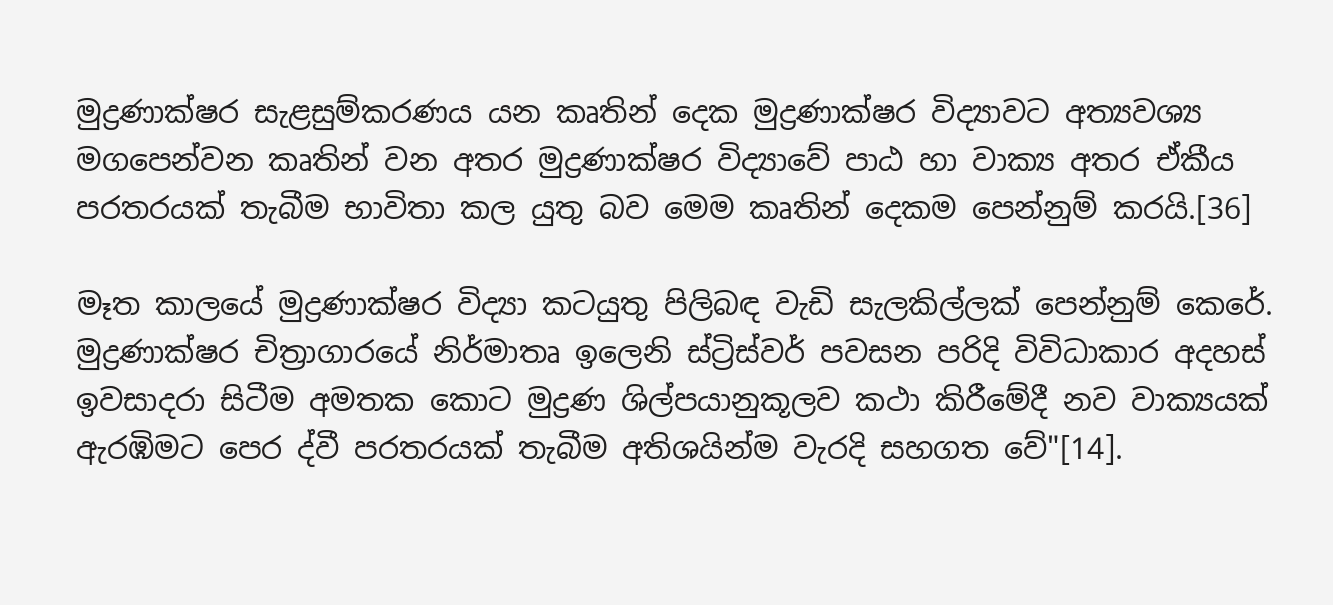මුද්‍රණාක්ෂර සැළසුම්කරණය යන කෘතින් දෙක මුද්‍රණාක්ෂර විද්‍යාවට අත්‍යවශ්‍ය මගපෙන්වන කෘතින් වන අතර මුද්‍රණාක්ෂර විද්‍යාවේ පාඨ හා වාක්‍ය අතර ඒකීය පරතරයක් තැබීම භාවිතා කල යුතු බව මෙම කෘතින් දෙකම පෙන්නුම් කරයි.[36]

මෑත කාලයේ මුද්‍රණාක්ෂර විද්‍යා කටයුතු පිලිබඳ වැඩි සැලකිල්ලක් පෙන්නුම් කෙරේ. මුද්‍රණාක්ෂර චිත්‍රාගාරයේ නිර්මාතෘ ඉලෙනි ස්ට්‍රිස්වර් පවසන පරිදි විවිධාකාර අදහස් ඉවසාදරා සිටීම අමතක කොට මුද්‍රණ ශිල්පයානුකූලව කථා කිරීමේදී නව වාක්‍යයක් ඇරඹිමට පෙර ද්වී පරතරයක් තැබීම අතිශයින්ම වැරදි සහගත වේ"[14].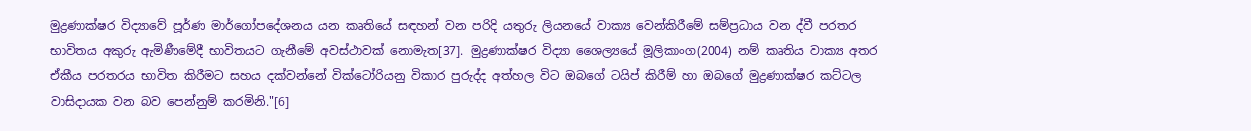මුද්‍රණාක්ෂර විද්‍යාවේ පූර්ණ මාර්ගෝපදේශනය යන කෘතියේ සඳහන් වන පරිදි යතුරු ලියනයේ වාක්‍ය වෙන්කිරීමේ සම්ප්‍රධාය වන ද්වී පරතර භාවිතය අකුරු ඇමිණීමේදී භාවිතයට ගැනීමේ අවස්ථාවක් නොමැත[37]. මුද්‍රණාක්ෂර විද්‍යා ශෛල්‍යයේ මූලිකාංග(2004) නම් කෘතිය වාක්‍ය අතර ඒකීය පරතරය භාවිත කිරීමට සහය දක්වන්නේ වික්ටෝරියනු විකාර පුරුද්ද අත්හල විට ඔබගේ ටයිප් කිරීම් හා ඔබගේ මුද්‍රණාක්ෂර කට්ටල වාසිදායක වන බව පෙන්නුම් කරමිනි."[6]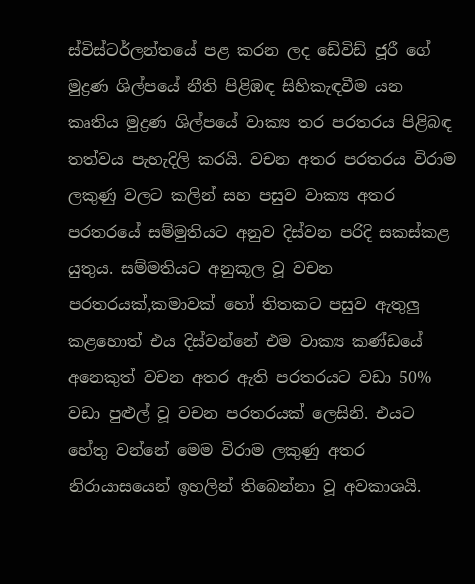ස්විස්ටර්ලන්තයේ පළ කරන ලද ඩේවිඩ් ජූරී ගේ මුද්‍රණ ශිල්පයේ නීති පිළිඹඳ සිහිකැඳවීම යන කෘතිය මුද්‍රණ ශිල්පයේ වාක්‍ය තර පරතරය පිළිබඳ තත්වය පැහැදිලි කරයි. වචන අතර පරතරය විරාම ලකුණු වලට කලින් සහ පසුව වාක්‍ය අතර පරතරයේ සම්මුතියට අනුව දිස්වන පරිදි සකස්කළ යුතුය. සම්මතියට අනුකූල වූ වචන පරතරයක්,කමාවක් හෝ තිතකට පසුව ඇතුලු කළහොත් එය දිස්වන්නේ එම වාක්‍ය කණ්ඩයේ අනෙකුත් වචන අතර ඇති පරතරයට වඩා 50% වඩා පුළුල් වූ වචන පරතරයක් ලෙසිනි. එයට හේතු වන්නේ මෙම විරාම ලකුණු අතර නිරායාසයෙන් ඉහලින් තිබෙන්නා වූ අවකාශයි.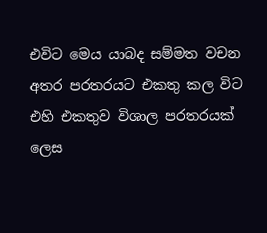එවිට මෙය යාබද සම්මත වචන අතර පරතරයට එකතු කල විට එහි එකතුව විශාල පරතරයක් ලෙස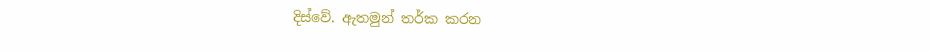දිස්වේ. ඇතමුන් තර්ක කරන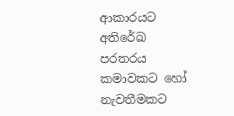ආකාරයට අතිරේඛ පරතරය කමාවකට හෝ නැවතීමකට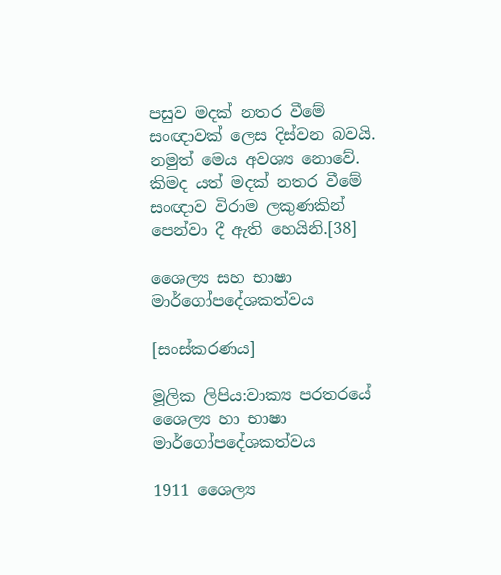පසුව මදක් නතර වීමේ සංඥාවක් ලෙස දිස්වන බවයි. නමුත් මෙය අවශ්‍ය නොවේ. කිමද යත් මදක් නතර වීමේ සංඥාව විරාම ලකුණකින් පෙන්වා දී ඇති හෙයිනි.[38]

ශෛල්‍ය සහ භාෂා මාර්ගෝපදේශකත්වය

[සංස්කරණය]

මූලික ලිපිය:වාක්‍ය පරතරයේ ශෛල්‍ය හා භාෂා මාර්ගෝපදේශකත්වය

1911 ශෛල්‍ය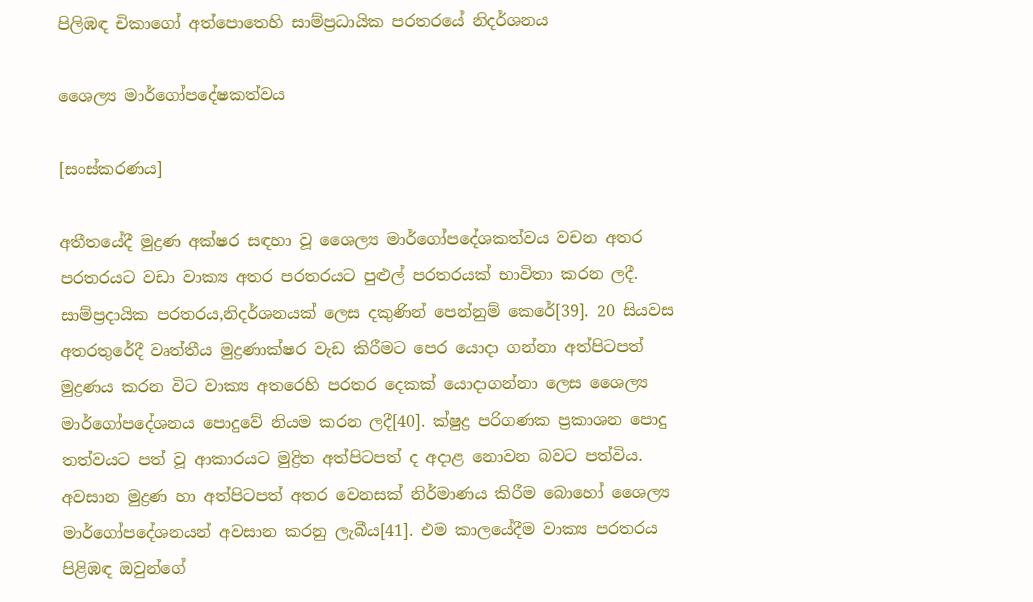පිලිඹඳ චිකාගෝ අත්පොතෙහි සාම්ප්‍රධායික පරතරයේ නිදර්ශනය

ශෛල්‍ය මාර්ගෝපදේෂකත්වය

[සංස්කරණය]

අතීතයේදී මුද්‍රණ අක්ෂර සඳහා වූ ශෛල්‍ය මාර්ගෝපදේශකත්වය වචන අතර පරතරයට වඩා වාක්‍ය අතර පරතරයට පුළුල් පරතරයක් භාවිතා කරන ලදී. සාම්ප්‍රදායික පරතරය,නිදර්ශනයක් ලෙස දකුණින් පෙන්නුම් කෙරේ[39]. 20 සියවස අතරතුරේදී වෘත්තීය මුද්‍රණාක්ෂර වැඩ කිරීමට පෙර යොදා ගන්නා අත්පිටපත් මුද්‍රණය කරන විට වාක්‍ය අතරෙහි පරතර දෙකක් යොදාගන්නා ලෙස ශෛල්‍ය මාර්ගෝපදේශනය පොදුවේ නියම කරන ලදී[40]. ක්ෂුද්‍ර පරිගණක ප්‍රකාශන පොදු තත්වයට පත් වූ ආකාරයට මුද්‍රිත අත්පිටපත් ද අදාළ නොවන බවට පත්විය. අවසාන මුද්‍රණ හා අත්පිටපත් අතර වෙනසක් නිර්මාණය කිරීම බොහෝ ශෛල්‍ය මාර්ගෝපදේශනයන් අවසාන කරනු ලැබීය[41]. එම කාලයේදීම වාක්‍ය පරතරය පිළිඹඳ ඔවුන්ගේ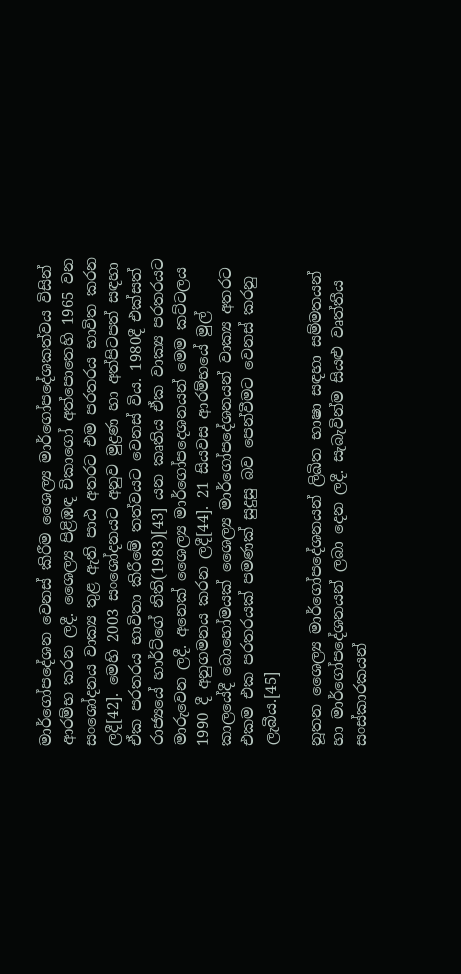මාර්ගෝපදේශන වෙනස් කිරීම ශෛල්‍ය මාර්ගෝපදේශකත්වය විසින් ආරම්භ කරන ලදී. ශෛල්‍ය පිළිඹඳ චිකාගෝ අත්පොතෙහි 1965 වන සංශෝදනය වාක්‍ය තුළ ඇති පාඨ අතරට එම පරතරය භාවිත කරන ලදී[42]. මෙහි 2003 සංශෝදනයට අනුව මුද්‍රණ හා අත්පිටපත් සඳහා ඒක පරතරය භාවිතා කිරීමේ තත්වයට වෙනස් විය. 1980දී එක්සත් රාජ්‍යයේ හාර්ට්ගේ නිති(1983)[43] යන කෘතිය ඒක වාක්‍ය පරතරයට මාරුවෙන ලදී. අනෙක් ශෛල්‍ය මාර්ගෝපදෙශනයන් මෙම කට්ටලය 1990 දී අනුගමනය කරන ලදී[44]. 21 සියවස ආරම්භයේ මුල් කාලයේදී බොහෝමයක් ශෛල්‍ය මාර්ගෝපදේශනයන් වාක්‍ය අතරට එකම එක පරතරයක් පමණක් සුදුසු බව පෙන්වීමට වෙනස් කරනු ලැබීය.[45]

නූතන ශෛල්‍ය මාර්ගෝපදේශනයන් ලිඛිත භාෂා සඳහා සම්මතයන් හා මාර්ගෝපදේශනයන් ලබා දෙන ලදී. සැබැවින්ම සියළු වෘත්තීය සංස්කාරකයන්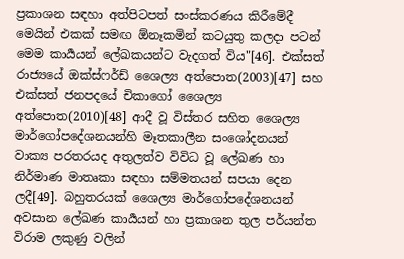ප්‍රකාශන සඳහා අත්පිටපත් සංස්කරණය කිරීමේදී මෙයින් එකක් සමඟ ඕනෑකමින් කටයුතු කලදා පටන් මෙම කාර්‍යයන් ලේඛකයන්ට වැදගත් විය"[46]. එක්සත් රාජ්‍යයේ ඔක්ස්ෆර්ඩ් ශෛල්‍ය අත්පොත(2003)[47] සහ එක්සත් ජනපදයේ චිකාගෝ ශෛල්‍ය අත්පොත(2010)[48] ආදී වූ විස්තර සහිත ශෛල්‍ය මාර්ගෝපදේශනයන්හි මෑතකාලීන සංශෝදනයන් වාක්‍ය පරතරයද අතුලත්ව විවිධ වූ ලේඛණ හා නිර්මාණ මාතෘකා සඳහා සම්මතයන් සපයා දෙන ලදී[49]. බහුතරයක් ශෛල්‍ය මාර්ගෝපදේශනයන් අවසාන ලේඛණ කාර්‍යයන් හා ප්‍රකාශන තුල පර්යන්ත විරාම ලකුණු වලින්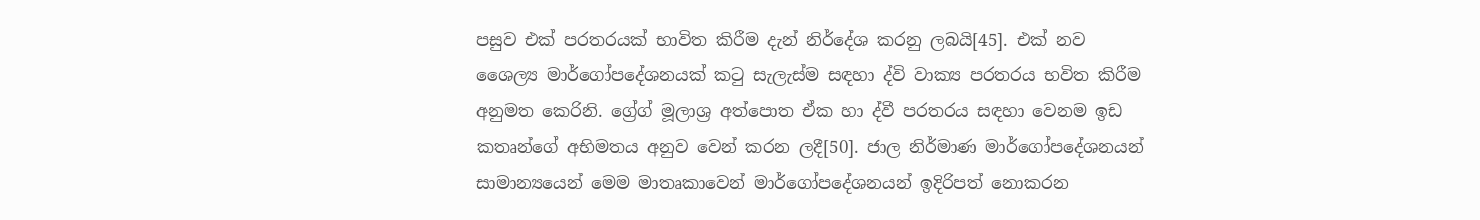පසුව එක් පරතරයක් භාවිත කිරීම දැන් නිර්දේශ කරනු ලබයි[45]. එක් නව ශෛල්‍ය මාර්ගෝපදේශනයක් කටු සැලැස්ම සඳහා ද්වි වාක්‍ය පරතරය භවිත කිරීම අනුමත කෙරිනි. ග්‍රේග් මූලාශ්‍ර අත්පොත ඒක හා ද්වී පරතරය සඳහා වෙනම ඉඩ කතෘන්ගේ අභිමතය අනුව වෙන් කරන ලදී[50]. ජාල නිර්මාණ මාර්ගෝපදේශනයන් සාමාන්‍යයෙන් මෙම මාතෘකාවෙන් මාර්ගෝපදේශනයන් ඉදිරිපත් නොකරන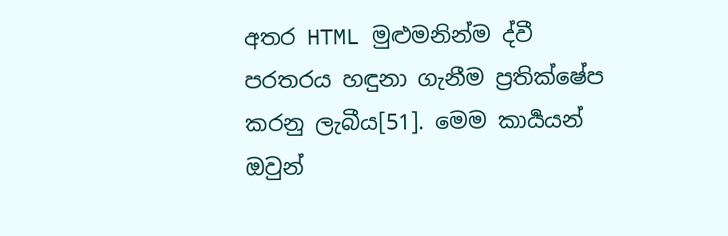අතර HTML මුළුමනින්ම ද්වී පරතරය හඳුනා ගැනීම ප්‍රතික්ෂේප කරනු ලැබීය[51]. මෙම කාර්‍යයන් ඔවුන්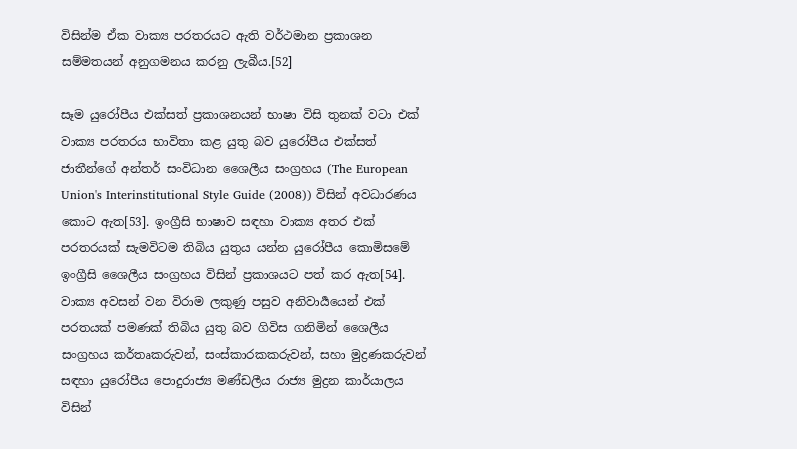විසින්ම ඒක වාක්‍ය පරතරයට ඇති වර්ථමාන ප්‍රකාශන සම්මතයන් අනුගමනය කරනු ලැබීය.[52]

සෑම යුරෝපීය එක්සත් ප්‍රකාශනයන් භාෂා විසි තුනක් වටා එක් වාක්‍ය පරතරය භාවිතා කළ යුතු බව යුරෝපීය එක්සත් ජාතීන්ගේ අන්තර් සංවිධාන ශෛලීය සංග්‍රහය (The European Union's Interinstitutional Style Guide (2008)) විසින් අවධාරණය කොට ඇත[53]. ඉංග්‍රීසි භාෂාව සඳහා වාක්‍ය අතර එක් පරතරයක් සැමවිටම තිබිය යුතුය යන්න යුරෝපීය කොමිසමේ ඉංග්‍රීසි ශෛලීය සංග්‍රහය විසින් ප්‍රකාශයට පත් කර ඇත[54]. වාක්‍ය අවසන් වන විරාම ලකුණු පසුව අනිවාර්‍යයෙන් එක් පරතයක් පමණක් තිබිය යුතු බව ගිවිස ගනිමින් ශෛලීය සංග්‍රහය කර්තෘකරුවන්, සංස්කාරකකරුවන්, සහා මුද්‍රණකරුවන් සඳහා යුරෝපීය පොදුරාජ්‍ය මණ්ඩලීය රාජ්‍ය මුද්‍රන කාර්යාලය විසින්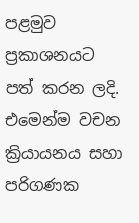පළමුව ප්‍රකාශනයට පත් කරන ලදි. එමෙන්ම වචන ක්‍රියායනය සහා පරිගණක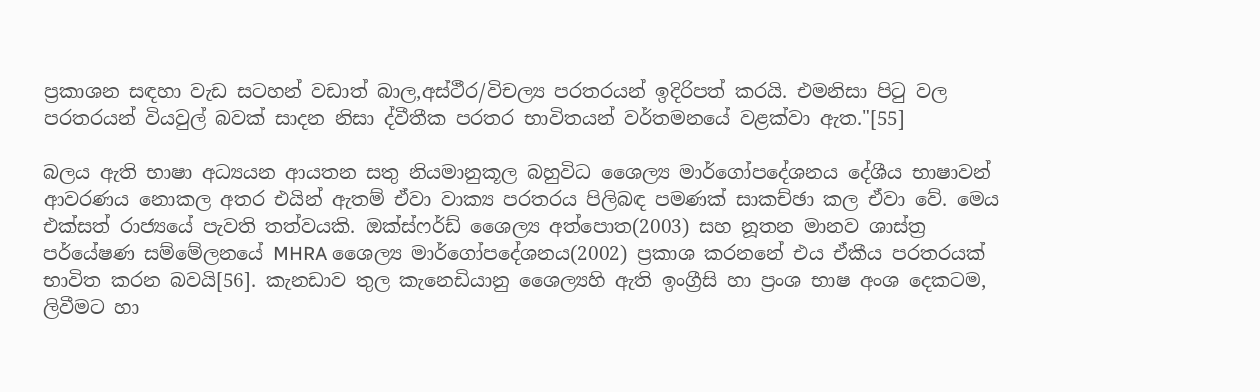ප්‍රකාශන සඳහා වැඩ සටහන් වඩාත් බාල,අස්ථීර/විචල්‍ය පරතරයන් ඉදිරිපත් කරයි. එමනිසා පිටු වල පරතරයන් වියවුල් බවක් සාදන නිසා ද්වීතීක පරතර භාවිතයන් වර්තමනයේ වළක්වා ඇත."[55]

බලය ඇති භාෂා අධ්‍යයන ආයතන සතු නියමානුකූල බහුවිධ ශෛල්‍ය මාර්ගෝපදේශනය දේශීය භාෂාවන් ආවරණය නොකල අතර එයින් ඇතම් ඒවා වාක්‍ය පරතරය පිලිබඳ පමණක් සාකච්ඡා කල ඒවා වේ. මෙය එක්සත් රාජ්‍යයේ පැවති තත්වයකි. ඔක්ස්ෆර්ඩ් ශෛල්‍ය අත්පොත(2003) සහ නූතන මානව ශාස්ත්‍ර පර්යේෂණ සම්මේලනයේ MHRA ශෛල්‍ය මාර්ගෝපදේශනය(2002) ප්‍රකාශ කරනනේ එය ඒකීය පරතරයක් භාවිත කරන බවයි[56]. කැනඩාව තුල කැනෙඩියානු ශෛල්‍යහි ඇති ඉංග්‍රීසි හා ප්‍රංශ භාෂ අංශ දෙකටම, ලිවීමට හා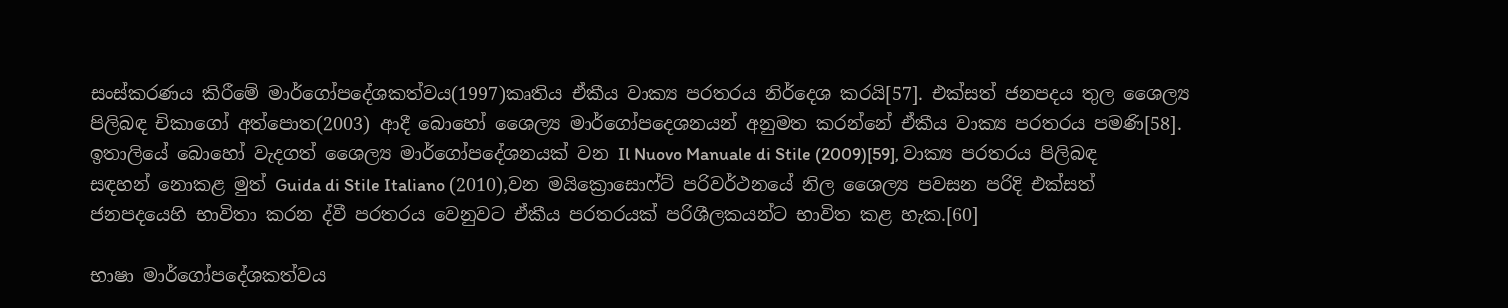සංස්කරණය කිරීමේ මාර්ගෝපදේශකත්වය(1997)කෘතිය ඒකීය වාක්‍ය පරතරය නිර්දෙශ කරයි[57]. එක්සත් ජනපදය තුල ශෛල්‍ය පිලිබඳ චිකාගෝ අත්පොත(2003) ආදී බොහෝ ශෛල්‍ය මාර්ගෝපදෙශනයන් අනුමත කරන්නේ ඒකීය වාක්‍ය පරතරය පමණි[58]. ඉතාලියේ බොහෝ වැදගත් ශෛල්‍ය මාර්ගෝපදේශනයක් වන Il Nuovo Manuale di Stile (2009)[59], වාක්‍ය පරතරය පිලිබඳ සඳහන් නොකළ මුත් Guida di Stile Italiano (2010),වන මයික්‍රොසොෆ්ට් පරිවර්ථනයේ නිල ශෛල්‍ය පවසන පරිදි එක්සත් ජනපදයෙහි භාවිතා කරන ද්වී පරතරය වෙනුවට ඒකීය පරතරයක් පරිශීලකයන්ට භාවිත කළ හැක.[60]

භාෂා මාර්ගෝපදේශකත්වය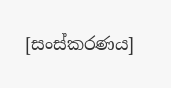[සංස්කරණය]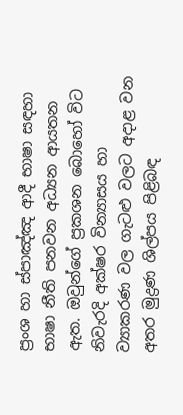ප්‍රංශ හා ස්පාඤ්ඤ ආදී භාෂා සඳහා භාෂා නීති පනවන අධ්‍යන ආයතන ඇත. ඔවුන්ගේ ප්‍රකශන බොහෝ විට නිවැරදි අක්ෂර වින්‍යාසය හා ව්‍යාකරණ වල ගැටළු වලට අදාළ වන අතර මුද්‍රණ ශිල්පය පිළිබඳ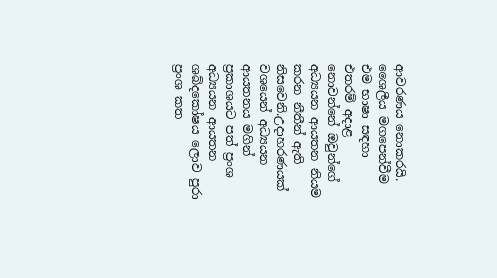ආවරණය නොකරයි. ශෛලීය මගපෙන්වීම එම භාෂා සඳහා එතරම් අදාළ නොවන්නේ ඔවුන්ගේ අධ්‍යයන ආයතන නියම කරන නීතීන් ඇති නිසවෙනි.උදාහරණයක් වශයෙන් අධ්‍යයන ආයතනය මගින් ප්‍රකාශයට පත් ප්‍රංශ අධ්‍යයන ආයතන ශබ්දකෝෂය ලොව පුරා ප්‍රංශ කත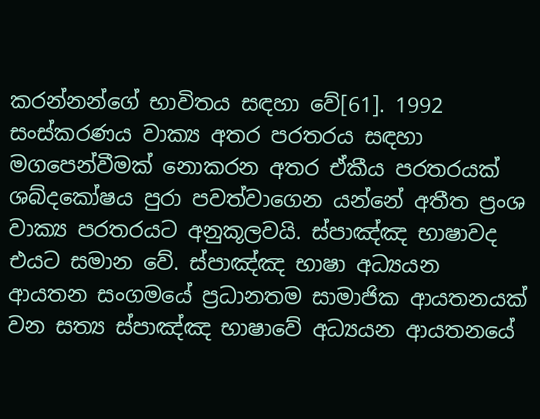කරන්නන්ගේ භාවිතය සඳහා වේ[61]. 1992 සංස්කරණය වාක්‍ය අතර පරතරය සඳහා මගපෙන්වීමක් නොකරන අතර ඒකීය පරතරයක් ශබ්දකෝෂය පුරා පවත්වාගෙන යන්නේ අතීත ප්‍රංශ වාක්‍ය පරතරයට අනුකූලවයි. ස්පාඤ්ඤ භාෂාවද එයට සමාන වේ. ස්පාඤ්ඤ භාෂා අධ්‍යයන ආයතන සංගමයේ ප්‍රධානතම සාමාජික ආයතනයක් වන සත්‍ය ස්පාඤ්ඤ භාෂාවේ අධ්‍යයන ආයතනයේ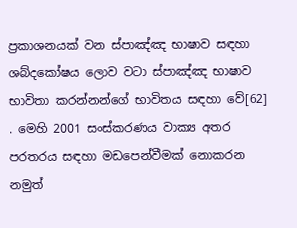ප්‍රකාශනයක් වන ස්පාඤ්ඤ භාෂාව සඳහා ශබ්දකෝෂය ලොව වටා ස්පාඤ්ඤ භාෂාව භාවිතා කරන්නන්ගේ භාවිතය සඳහා වේ[62] . මෙහි 2001 සංස්කරණය වාක්‍ය අතර පරතරය සඳහා මඩපෙන්වීමක් නොකරන නමුත්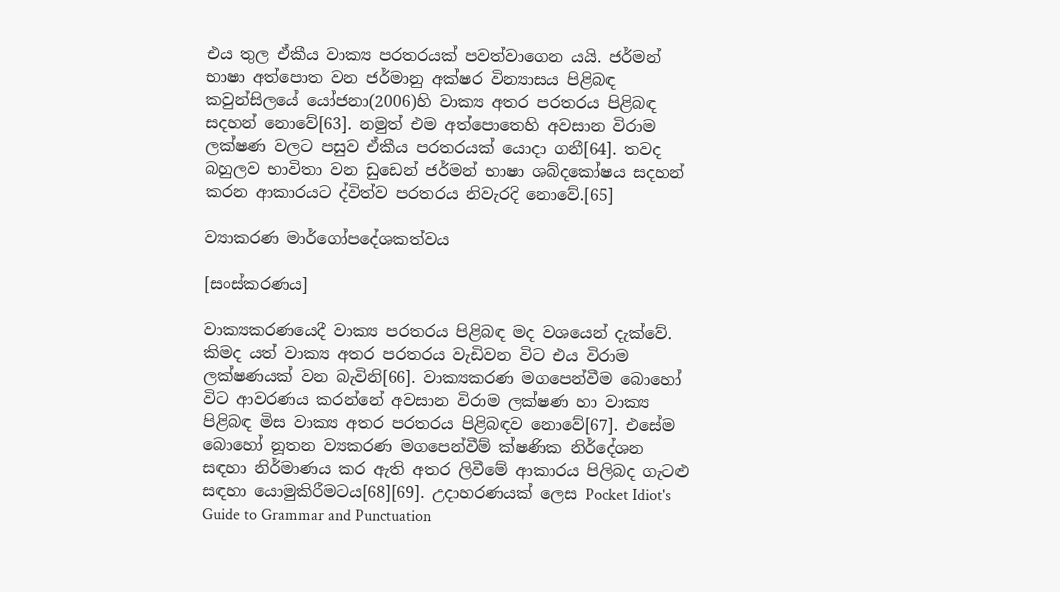එය තුල ඒකීය වාක්‍ය පරතරයක් පවත්වාගෙන යයි. ජර්මන් භාෂා අත්පොත වන ජර්මානු අක්ෂර වින්‍යාසය පිළිබඳ කවුන්සිලයේ යෝජනා(2006)හි වාක්‍ය අතර පරතරය පිළිබඳ සදහන් නොවේ[63]. නමුත් එම අත්පොතෙහි අවසාන විරාම ලක්ෂණ වලට පසුව ඒකීය පරතරයක් යොදා ගනී[64]. තවද බහුලව භාවිතා වන ඩුඩෙන් ජර්මන් භාෂා ශබ්දකෝෂය සදහන් කරන ආකාරයට ද්විත්ව පරතරය නිවැරදි නොවේ.[65]

ව්‍යාකරණ මාර්ගෝපදේශකත්වය

[සංස්කරණය]

වාක්‍යකරණයෙදී වාක්‍ය පරතරය පිළිබඳ මද වශයෙන් දැක්වේ. කිමද යත් වාක්‍ය අතර පරතරය වැඩිවන විට එය විරාම ලක්ෂණයක් වන බැවිනි[66]. වාක්‍යකරණ මගපෙන්වීම බොහෝ විට ආවරණය කරන්නේ අවසාන විරාම ලක්ෂණ හා වාක්‍ය පිළිබඳ මිස වාක්‍ය අතර පරතරය පිළිබඳව නොවේ[67]. එසේම බොහෝ නූතන ව්‍යකරණ මගපෙන්වීම් ක්ෂණික නිර්දේශන සඳහා නිර්මාණය කර ඇති අතර ලිවීමේ ආකාරය පිලිබද ගැටළු සඳහා යොමුකිරීමටය[68][69]. උදාහරණයක් ලෙස Pocket Idiot's Guide to Grammar and Punctuation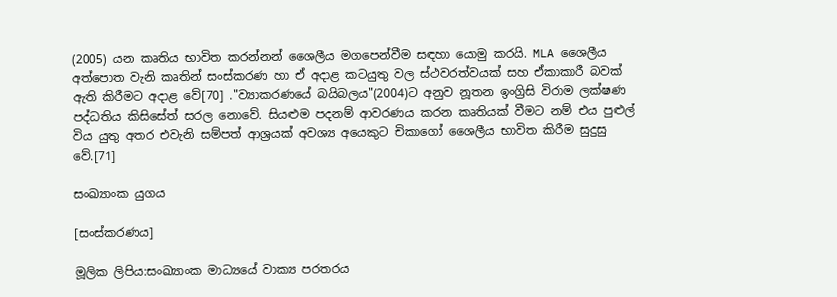(2005) යන කෘතිය භාවිත කරන්නන් ශෛලීය මගපෙන්වීම සඳහා යොමු කරයි. MLA ශෛලීය අත්පොත වැනි කෘතින් සංස්කරණ හා ඒ අදාළ කටයුතු වල ස්ථවරත්වයක් සහ ඒකාකාරී බවක් ඇති කිරීමට අදාළ වේ[70] ."ව්‍යාකරණයේ බයිබලය"(2004)ට අනුව නූතන ඉංග්‍රිසි විරාම ලක්ෂණ පද්ධතිය කිසිසේත් සරල නොවේ. සියළුම පදනම් ආවරණය කරන කෘතියක් වීමට නම් එය පුළුල් විය යුතු අතර එවැනි සම්පත් ආශ්‍රයක් අවශ්‍ය අයෙකුට චිකාගෝ ශෛලීය භාවිත කිරීම සුදුසු වේ.[71]

සංඛ්‍යාංක යුගය

[සංස්කරණය]

මූලික ලිපිය:සංඛ්‍යාංක මාධ්‍යයේ වාක්‍ය පරතරය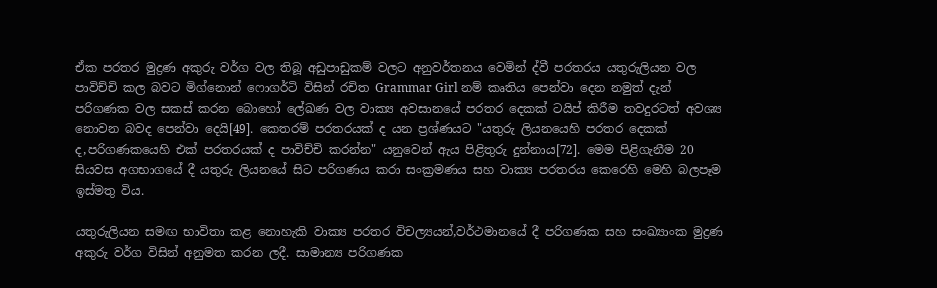ඒක පරතර මුද්‍රණ අකුරු වර්ග වල තිබූ අඩුපාඩුකම් වලට අනුවර්තනය වෙමින් ද්වී පරතරය යතුරුලියන වල පාවිච්චි කල බවට මිග්නොන් ෆොගර්ටි විසින් රචිත Grammar Girl නම් කෘතිය පෙන්වා දෙන නමුත් දැන් පරිගණක වල සකස් කරන බොහෝ ලේඛණ වල වාක්‍ය අවසානයේ පරතර දෙකක් ටයිප් කිරීම තවදුරටත් අවශ්‍ය නොවන බවද පෙන්වා දෙයි[49]. කෙතරම් පරතරයක් ද යන ප්‍රශ්ණයට "යතුරු ලියනයෙහි පරතර දෙකක් ද,පරිගණකයෙහි එක් පරතරයක් ද පාවිච්චි කරන්න" යනුවෙන් ඇය පිළිතුරු දුන්නාය[72]. මෙම පිළිගැනීම 20 සියවස අගභාගයේ දී යතුරු ලියනයේ සිට පරිගණය කරා සංක්‍රමණය සහ වාක්‍ය පරතරය කෙරෙහි මෙහි බලපෑම ඉස්මතු විය.

යතුරුලියන සමඟ භාවිතා කළ නොහැකි වාක්‍ය පරතර විචල්‍යයන්,වර්ථමානයේ දී පරිගණක සහ සංඛ්‍යාංක මුද්‍රණ අකුරු වර්ග විසින් අනුමත කරන ලදී. සාමාන්‍ය පරිගණක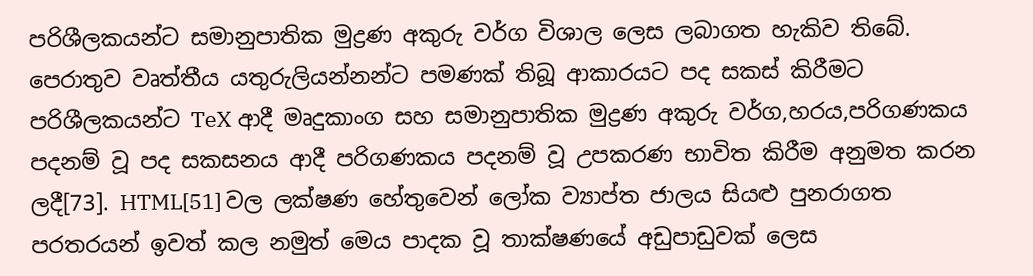පරිශීලකයන්ට සමානුපාතික මුද්‍රණ අකුරු වර්ග විශාල ලෙස ලබාගත හැකිව තිබේ. පෙරාතුව වෘත්තීය යතුරුලියන්නන්ට පමණක් තිබූ ආකාරයට පද සකස් කිරීමට පරිශීලකයන්ට TeX ආදී මෘදුකාංග සහ සමානුපාතික මුද්‍රණ අකුරු වර්ග,හරය,පරිගණකය පදනම් වූ පද සකසනය ආදී පරිගණකය පදනම් වූ උපකරණ භාවිත කිරීම අනුමත කරන ලදී[73]. HTML[51] වල ලක්ෂණ හේතුවෙන් ලෝක ව්‍යාප්ත ජාලය සියළු පුනරාගත පරතරයන් ඉවත් කල නමුත් මෙය පාදක වූ තාක්ෂණයේ අඩුපාඩුවක් ලෙස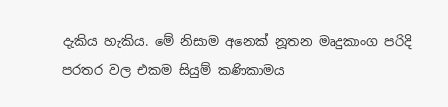දැකිය හැකිය. මේ නිසාම අනෙක් නූතන මෘදුකාංග පරිදි පරතර වල එකම සියුම් කණිකාමය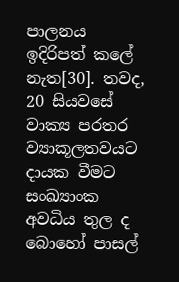පාලනය ඉදිරිපත් කලේ නැත[30]. තවද, 20 සියවසේ වාක්‍ය පරතර ව්‍යාකූලතවයට දායක වීමට සංඛ්‍යාංක අවධිය තුල ද බොහෝ පාසල්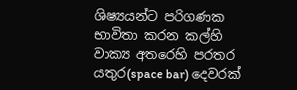ශිෂ්‍යයන්ට පරිගණක භාවිතා කරන කල්හි වාක්‍ය අතරෙහි පරතර යතුර(space bar) දෙවරක්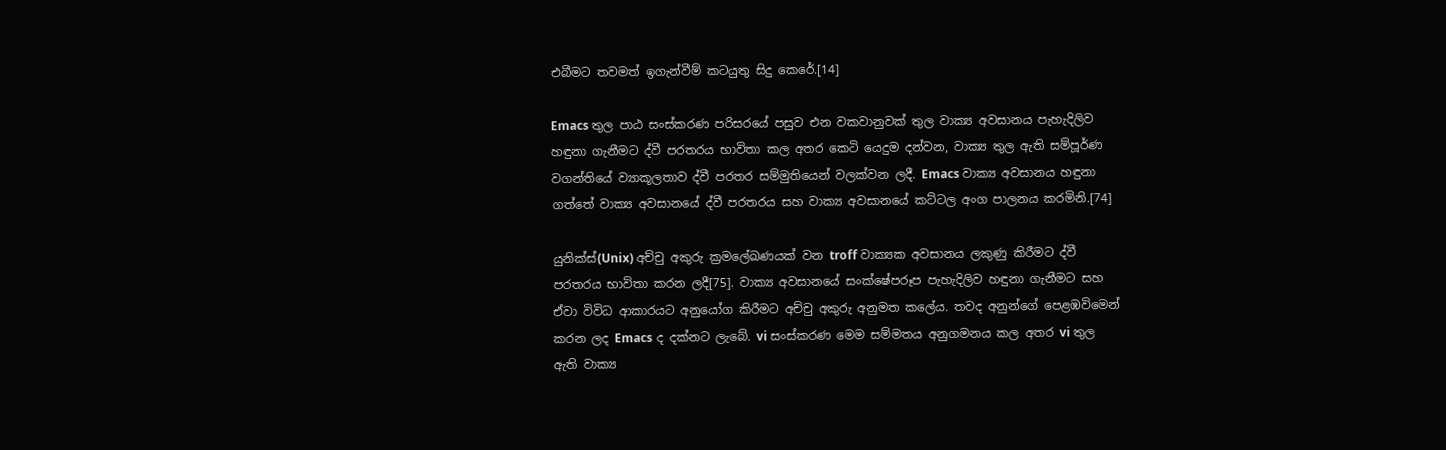එබීමට තවමත් ඉගැන්වීම් කටයුතු සිදු කෙරේ.[14]

Emacs තුල පාඨ සංස්කරණ පරිසරයේ පසුව එන වකවානුවක් තුල වාක්‍ය අවසානය පැහැදිලිව හඳුනා ගැනීමට ද්වී පරතරය භාවිතා කල අතර කෙටි යෙදුම දන්වන, වාක්‍ය තුල ඇති සම්පූර්ණ වගන්තියේ ව්‍යාකූලතාව ද්වී පරතර සම්මුතියෙන් වලක්වන ලදී. Emacs වාක්‍ය අවසානය හඳුනා ගත්තේ වාක්‍ය අවසානයේ ද්වී පරතරය සහ වාක්‍ය අවසානයේ කට්ටල අංග පාලනය කරමිනි.[74]

යුනික්ස්(Unix) අච්චු අකුරු ක්‍රමලේඛණයක් වන troff වාක්‍යක අවසානය ලකුණු කිරීමට ද්වී පරතරය භාවිතා කරන ලදී[75]. වාක්‍ය අවසානයේ සංක්ෂේපරූප පැහැදිලිව හඳුනා ගැනීමට සහ ඒවා විවිධ ආකාරයට අනුයෝග කිරීමට අච්චු අකුරු අනුමත කලේය. තවද අනුන්ගේ පෙළඹවිමෙන් කරන ලද Emacs ද දක්නට ලැබේ. vi සංස්කරණ මෙම සම්මතය අනුගමනය කල අතර vi තුල ඇති වාක්‍ය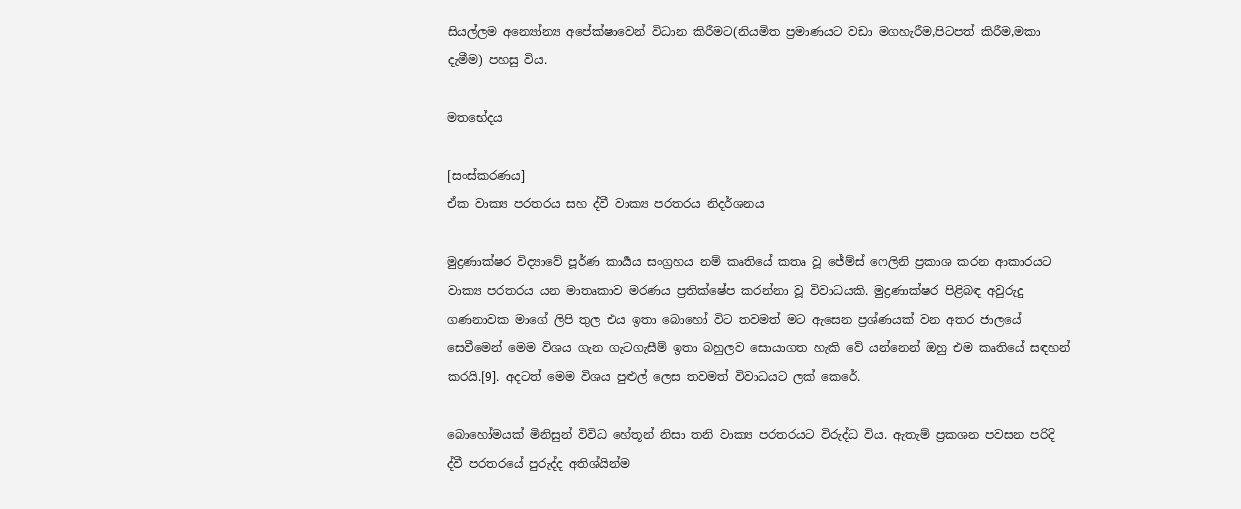සියල්ලම අන්‍යෝන්‍ය අපේක්ෂාවෙන් විධාන කිරීමට(නියමිත ප්‍රමාණයට වඩා මගහැරීම,පිටපත් කිරීම,මකා දැමීම) පහසු විය.

මතභේදය

[සංස්කරණය]
ඒක වාක්‍ය පරතරය සහ ද්වී වාක්‍ය පරතරය නිදර්ශනය

මුද්‍රණාක්ෂර විද්‍යාවේ පූර්ණ කාර්‍යය සංග්‍රහය නම් කෘතියේ කතෘ වූ ජේම්ස් ෆෙලිනි ප්‍රකාශ කරන ආකාරයට වාක්‍ය පරතරය යන මාතෘකාව මරණය ප්‍රතික්ෂේප කරන්නා වූ විවාධයකි. මුද්‍රණාක්ෂර පිළිබඳ අවුරුදු ගණනාවක මාගේ ලිපි තුල එය ඉතා බොහෝ විට තවමත් මට ඇසෙන ප්‍රශ්ණයක් වන අතර ජාලයේ සෙවීමෙන් මෙම විශය ගැන ගැටගැසීම් ඉතා බහුලව සොයාගත හැකි වේ යන්නෙන් ඔහු එම කෘතියේ සඳහන් කරයි.[9]. අදටත් මෙම විශය පුළුල් ලෙස තවමත් විවාධයට ලක් කෙරේ.

බොහෝමයක් මිනිසුන් විවිධ හේතූන් නිසා තනි වාක්‍ය පරතරයට විරුද්ධ විය. ඇතැම් ප්‍රකශන පවසන පරිදි ද්වී පරතරයේ පුරුද්ද අතිශ්යින්ම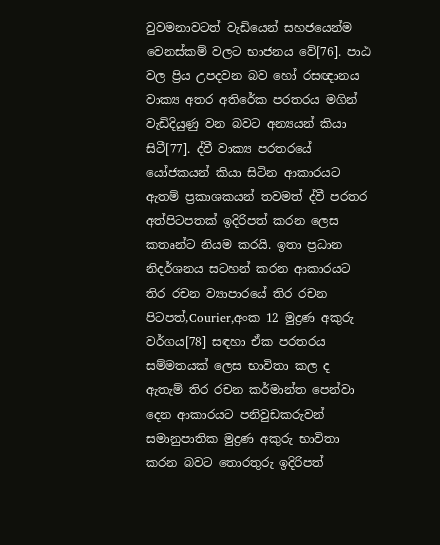වුවමනාවටත් වැඩියෙන් සහජයෙන්ම වෙනස්කම් වලට භාජනය වේ[76]. පාඨ වල ප්‍රිය උපදවන බව හෝ රසඥානය වාක්‍ය අතර අතිරේක පරතරය මගින් වැඩිදියුණු වන බවට අන්‍යයන් කියා සිටී[77]. ද්වී වාක්‍ය පරතරයේ යෝජකයන් කියා සිටින ආකාරයට ඇතම් ප්‍රකාශකයන් තවමත් ද්වී පරතර අත්පිටපතක් ඉදිරිපත් කරන ලෙස කතෘන්ට නියම කරයි. ඉතා ප්‍රධාන නිදර්ශනය සටහන් කරන ආකාරයට තිර රචන ව්‍යාපාරයේ තිර රචන පිටපත්,Courier,අංක 12 මුද්‍රණ අකුරු වර්ගය[78] සඳහා ඒක පරතරය සම්මතයක් ලෙස භාවිතා කල ද ඇතැම් තිර රචන කර්මාන්ත පෙන්වා දෙන ආකාරයට පනිවුඩකරුවන් සමානුපාතික මුද්‍රණ අකුරු භාවිතා කරන බවට තොරතුරු ඉදිරිපත්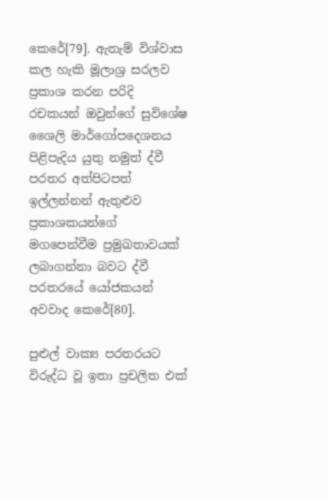කෙරේ[79]. ඇතැම් විශ්වාස කල හැකි මූලාශ්‍ර සරලව ප්‍රකාශ කරන පරිදි රචකයන් ඔවුන්ගේ සුවිශේෂ ශෛලි මාර්ගෝපදෙශනය පිළිපැදිය යුතු නමුත් ද්වී පරතර අත්පිටපත් ඉල්ලන්නන් ඇතුළුව ප්‍රකාශකයන්ගේ මගපෙන්වීම ප්‍රමුඛතාවයක් ලබාගන්නා බවට ද්වී පරතරයේ යෝජකයන් අවවාද කෙරේ[80].

පුළුල් වාක්‍ය පරතරයට විරුද්ධ වූ ඉතා ප්‍රචලිත එක්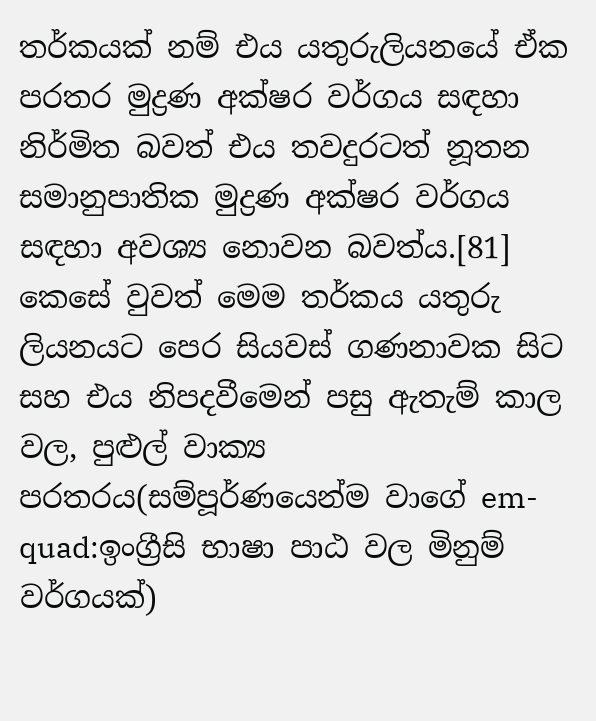තර්කයක් නම් එය යතුරුලියනයේ ඒක පරතර මුද්‍රණ අක්ෂර වර්ගය සඳහා නිර්මිත බවත් එය තවදුරටත් නූතන සමානුපාතික මුද්‍රණ අක්ෂර වර්ගය සඳහා අවශ්‍ය නොවන බවත්ය.[81] කෙසේ වුවත් මෙම තර්කය යතුරු ලියනයට පෙර සියවස් ගණනාවක සිට සහ එය නිපදවීමෙන් පසු ඇතැම් කාල වල, පුළුල් වාක්‍ය පරතරය(සම්පූර්ණයෙන්ම වාගේ em-quad:ඉංග්‍රීසි භාෂා පාඨ වල මිනුම් වර්ගයක්)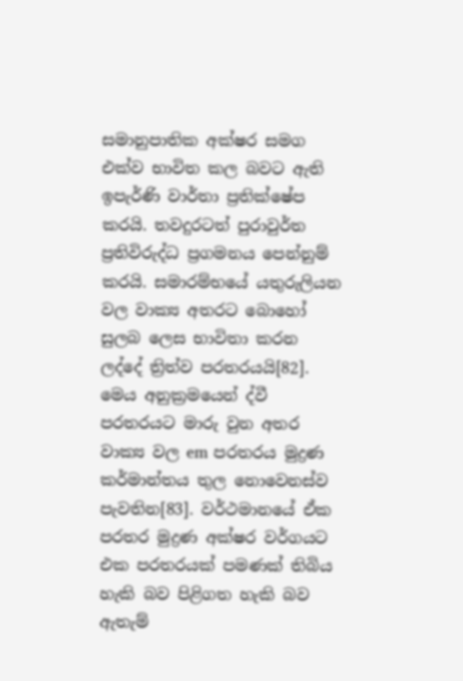සමානුපාතික අක්ෂර සමග එක්ව භාවිත කල බවට ඇති ඉපැර්ණි වාර්තා ප්‍රතික්ෂේප කරයි. තවදුරටත් පුරාවුර්ත ප්‍රතිවිරුද්ධ ප්‍රගමනය පෙන්නුම් කරයි. සමාරම්භයේ යතුරුලියන වල වාක්‍ය අතරට බොහෝ සුලබ ලෙස භාවිතා කරන ලද්දේ ත්‍රිත්ව පරතරයයි[82]. මෙය අනුක්‍රමයෙන් ද්වී පරතරයට මාරු වුන අතර වාක්‍ය වල em පරතරය මුද්‍රණ කර්මාන්තය තුල නොවෙනස්ව පැවතින[83]. වර්ථමානයේ ඒක පරතර මුද්‍රණ අක්ෂර වර්ගයට එක පරතරයක් පමණක් තිබිය හැකි බව පිළිගත හැකි බව ඇතැම්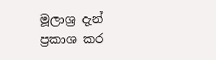මූලාශ්‍ර දැන් ප්‍රකාශ කර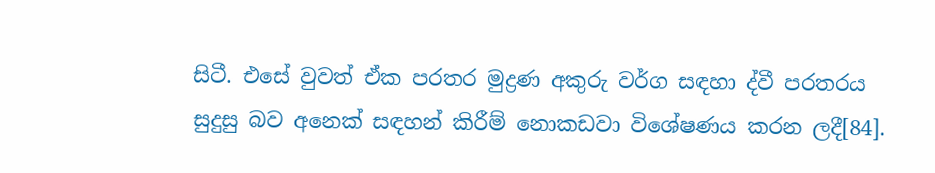සිටී. එසේ වුවත් ඒක පරතර මුද්‍රණ අකුරු වර්ග සඳහා ද්වී පරතරය සුදුසු බව අනෙක් සඳහන් කිරීම් නොකඩවා විශේෂණය කරන ලදී[84].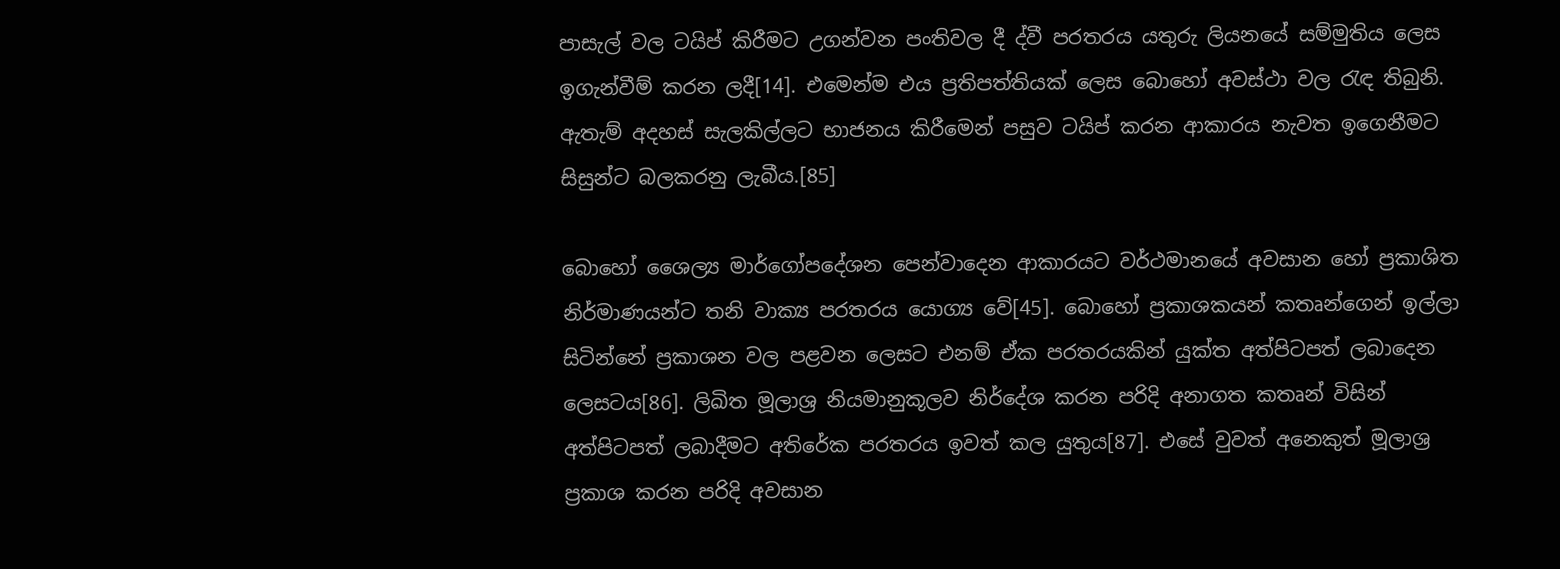පාසැල් වල ටයිප් කිරීමට උගන්වන පංතිවල දී ද්වී පරතරය යතුරු ලියනයේ සම්මුතිය ලෙස ඉගැන්වීම් කරන ලදී[14]. එමෙන්ම එය ප්‍රතිපත්තියක් ලෙස බොහෝ අවස්ථා වල රැඳ තිබුනි. ඇතැම් අදහස් සැලකිල්ලට භාජනය කිරීමෙන් පසුව ටයිප් කරන ආකාරය නැවත ඉගෙනීමට සිසුන්ට බලකරනු ලැබීය.[85]

බොහෝ ශෛල්‍ය මාර්ගෝපදේශන පෙන්වාදෙන ආකාරයට වර්ථමානයේ අවසාන හෝ ප්‍රකාශිත නිර්මාණයන්ට තනි වාක්‍ය පරතරය යොග්‍ය වේ[45]. බොහෝ ප්‍රකාශකයන් කතෘන්ගෙන් ඉල්ලා සිටින්නේ ප්‍රකාශන වල පළවන ලෙසට එනම් ඒක පරතරයකින් යුක්ත අත්පිටපත් ලබාදෙන ලෙසටය[86]. ලිඛිත මූලාශ්‍ර නියමානුකූලව නිර්දේශ කරන පරිදි අනාගත කතෘන් විසින් අත්පිටපත් ලබාදීමට අතිරේක පරතරය ඉවත් කල යුතුය[87]. එසේ වුවත් අනෙකුත් මූලාශ්‍ර ප්‍රකාශ කරන පරිදි අවසාන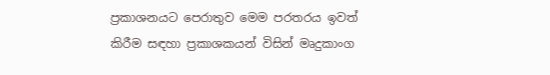ප්‍රකාශනයට පෙරාතුව මෙම පරතරය ඉවත් කිරීම සඳහා ප්‍රකාශකයන් විසින් මෘදුකාංග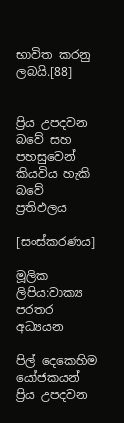භාවිත කරනු ලබයි.[88]


ප්‍රිය උපදවන බවේ සහ පහසුවෙන් කියවිය හැකි බවේ ප්‍රතිඵලය

[සංස්කරණය]

මූලික ලිපිය:වාක්‍ය පරතර අධ්‍යයන

පිල් දෙකෙහිම යෝජකයන් ප්‍රිය උපදවන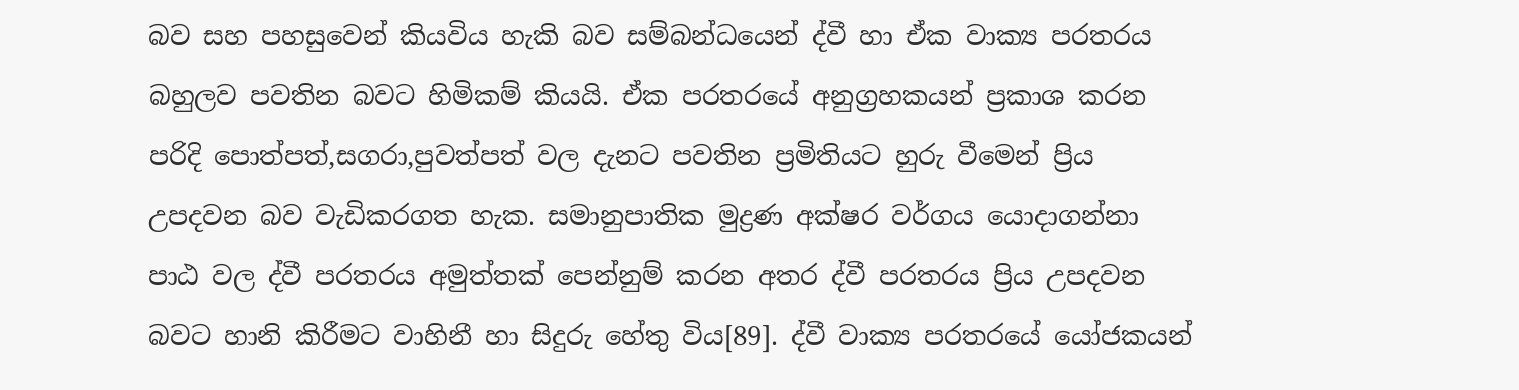බව සහ පහසුවෙන් කියවිය හැකි බව සම්බන්ධයෙන් ද්වී හා ඒක වාක්‍ය පරතරය බහුලව පවතින බවට හිමිකම් කියයි. ඒක පරතරයේ අනුග්‍රහකයන් ප්‍රකාශ කරන පරිදි පොත්පත්,සගරා,පුවත්පත් වල දැනට පවතින ප්‍රමිතියට හුරු වීමෙන් ප්‍රිය උපදවන බව වැඩිකරගත හැක. සමානුපාතික මුද්‍රණ අක්ෂර වර්ගය යොදාගන්නා පාඨ වල ද්වී පරතරය අමුත්තක් පෙන්නුම් කරන අතර ද්වී පරතරය ප්‍රිය උපදවන බවට හානි කිරීමට වාහිනී හා සිදුරු හේතු විය[89]. ද්වී වාක්‍ය පරතරයේ යෝජකයන්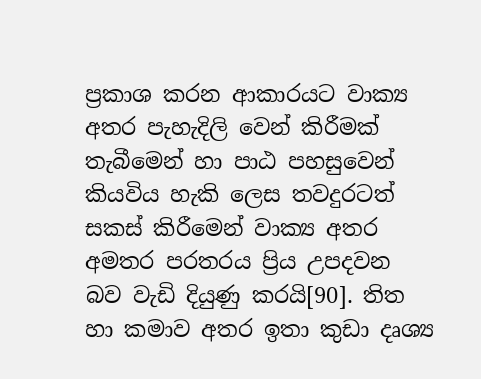ප්‍රකාශ කරන ආකාරයට වාක්‍ය අතර පැහැදිලි වෙන් කිරීමක් තැබීමෙන් හා පා‍ඨ පහසුවෙන් කියවිය හැකි ලෙස තවදුරටත් සකස් කිරීමෙන් වාක්‍ය අතර අමතර පරතරය ප්‍රිය උපදවන බව වැඩි දියුණු කරයි[90]. තිත හා කමාව අතර ඉතා කුඩා දෘශ්‍ය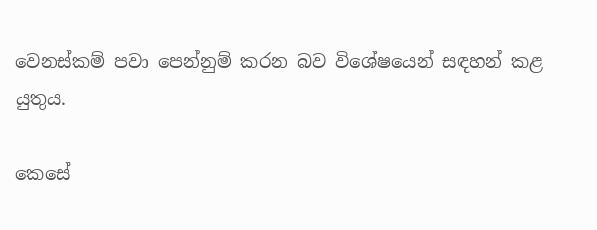වෙනස්කම් පවා පෙන්නුම් කරන බව විශේෂයෙන් සඳහන් කළ යුතුය.

කෙසේ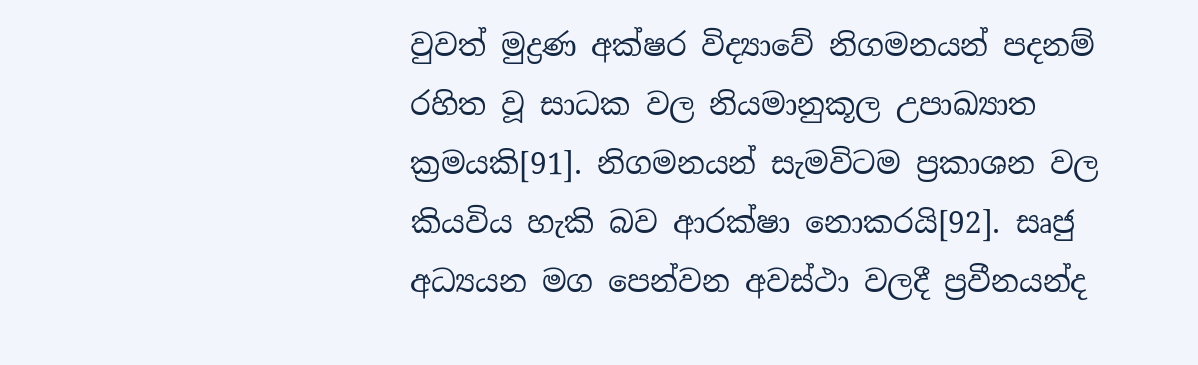වුවත් මුද්‍රණ අක්ෂර විද්‍යාවේ නිගමනයන් පදනම් රහිත වූ සාධක වල නියමානුකූල උපාඛ්‍යාත ක්‍රමයකි[91]. නිගමනයන් සැමවිටම ප්‍රකාශන වල කියවිය හැකි බව ආරක්ෂා නොකරයි[92]. සෘජු අධ්‍යයන මග පෙන්වන අවස්ථා වලදී ප්‍රවීනයන්ද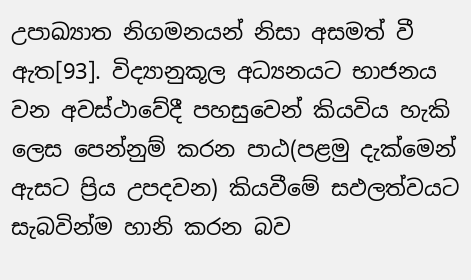උපාඛ්‍යාත නිගමනයන් නිසා අසමත් වී ඇත[93]. විද්‍යානුකූල අධ්‍යනයට භාජනය වන අවස්ථාවේදී පහසුවෙන් කියවිය හැකි ලෙස පෙන්නුම් කරන පාඨ(පළමු දැක්මෙන් ඇසට ප්‍රිය උපදවන) කියවීමේ සඵලත්වයට සැබවින්ම හානි කරන බව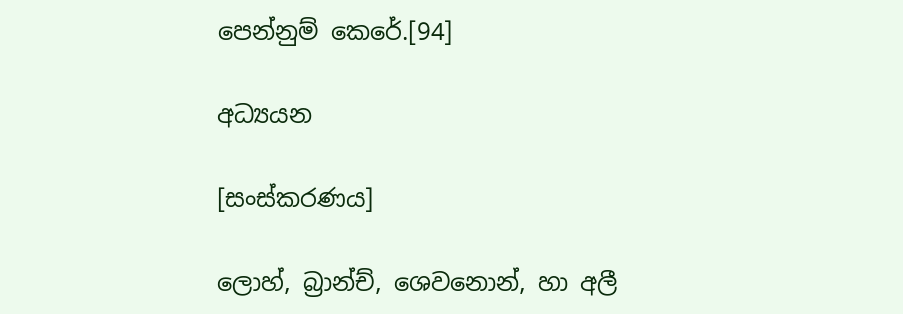පෙන්නුම් කෙරේ.[94]

අධ්‍යයන

[සංස්කරණය]

ලොහ්, බ්‍රාන්ච්, ශෙවනොන්, හා අලී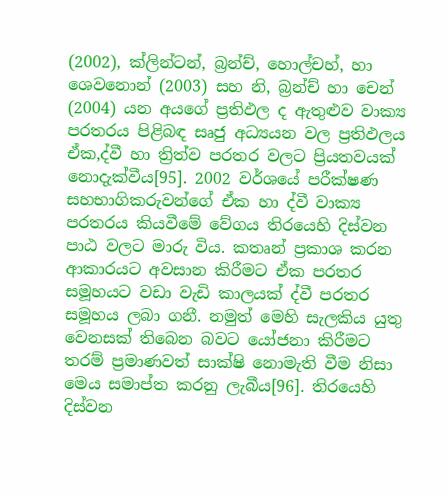(2002), ක්ලින්ටන්, බ්‍රන්ච්, හොල්චහ්, හා ශෙවනොන් (2003) සහ නි, බ්‍රන්ච් හා චෙන් (2004) යන අයගේ ප්‍රතිඵල ද ඇතුළුව වාක්‍ය පරතරය පිළිබඳ සෘජු අධ්‍යයන වල ප්‍රතිඵලය ඒක,ද්වී හා ත්‍රිත්ව පරතර වලට ප්‍රියතවයක් නොදැක්වීය[95]. 2002 වර්ශයේ පරීක්ෂණ සහභාගිකරුවන්ගේ ඒක හා ද්වී වාක්‍ය පරතරය කියවීමේ වේගය තිරයෙහි දිස්වන පාඨ වලට මාරු විය. කතෘන් ප්‍රකාශ කරන ආකාරයට අවසාන කිරීමට ඒක පරතර සමූහයට වඩා වැඩි කාලයක් ද්වී පරතර සමූහය ලබා ගනී. නමුත් මෙහි සැලකිය යුතු වෙනසක් තිබෙන බවට යෝජනා කිරීමට තරම් ප්‍රමාණවත් සාක්ෂි නොමැති වීම නිසා මෙය සමාප්ත කරනු ලැබීය[96]. තිරයෙහි දිස්වන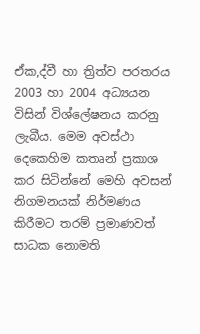ඒක,ද්වී හා ත්‍රිත්ව පරතරය 2003 හා 2004 අධ්‍යයන විසින් විශ්ලේෂනය කරනු ලැබීය. මෙම අවස්ථා දෙකෙහිම කතෘන් ප්‍රකාශ කර සිටින්නේ මෙහි අවසන් නිගමනයක් නිර්මණය කිරීමට තරම් ප්‍රමාණවත් සාධක නොමති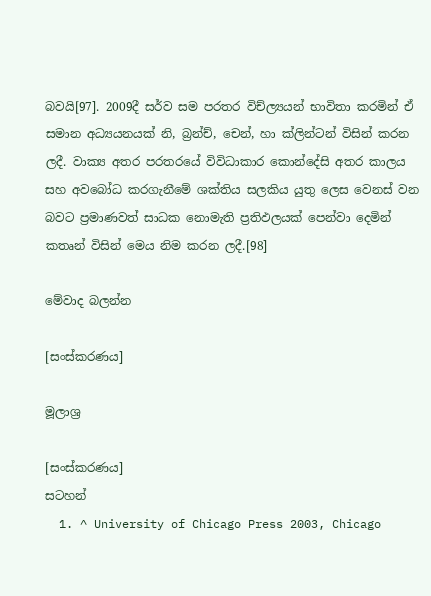බවයි[97]. 2009දී සර්ව සම පරතර විච්ල්‍යයන් භාවිතා කරමින් ඒ සමාන අධ්‍යයනයක් නි, බ්‍රන්ච්, චෙන්, හා ක්ලින්ටන් විසින් කරන ලදී. වාක්‍ය අතර පරතරයේ විවිධාකාර කොන්දේසි අතර කාලය සහ අවබෝධ කරගැනීමේ ශක්තිය සලකිය යුතු ලෙස වෙනස් වන බවට ප්‍රමාණවත් සාධක නොමැති ප්‍රතිඵලයක් පෙන්වා දෙමින් කතෘන් විසින් මෙය නිම කරන ලදී.[98]

මේවාද බලන්න

[සංස්කරණය]

මූලාශ්‍ර

[සංස්කරණය]
සටහන්
  1. ^ University of Chicago Press 2003, Chicago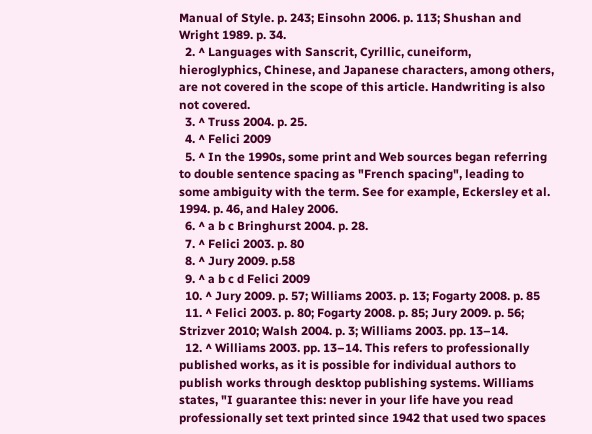Manual of Style. p. 243; Einsohn 2006. p. 113; Shushan and Wright 1989. p. 34.
  2. ^ Languages with Sanscrit, Cyrillic, cuneiform, hieroglyphics, Chinese, and Japanese characters, among others, are not covered in the scope of this article. Handwriting is also not covered.
  3. ^ Truss 2004. p. 25.
  4. ^ Felici 2009
  5. ^ In the 1990s, some print and Web sources began referring to double sentence spacing as "French spacing", leading to some ambiguity with the term. See for example, Eckersley et al. 1994. p. 46, and Haley 2006.
  6. ^ a b c Bringhurst 2004. p. 28.
  7. ^ Felici 2003. p. 80
  8. ^ Jury 2009. p.58
  9. ^ a b c d Felici 2009
  10. ^ Jury 2009. p. 57; Williams 2003. p. 13; Fogarty 2008. p. 85
  11. ^ Felici 2003. p. 80; Fogarty 2008. p. 85; Jury 2009. p. 56; Strizver 2010; Walsh 2004. p. 3; Williams 2003. pp. 13–14.
  12. ^ Williams 2003. pp. 13–14. This refers to professionally published works, as it is possible for individual authors to publish works through desktop publishing systems. Williams states, "I guarantee this: never in your life have you read professionally set text printed since 1942 that used two spaces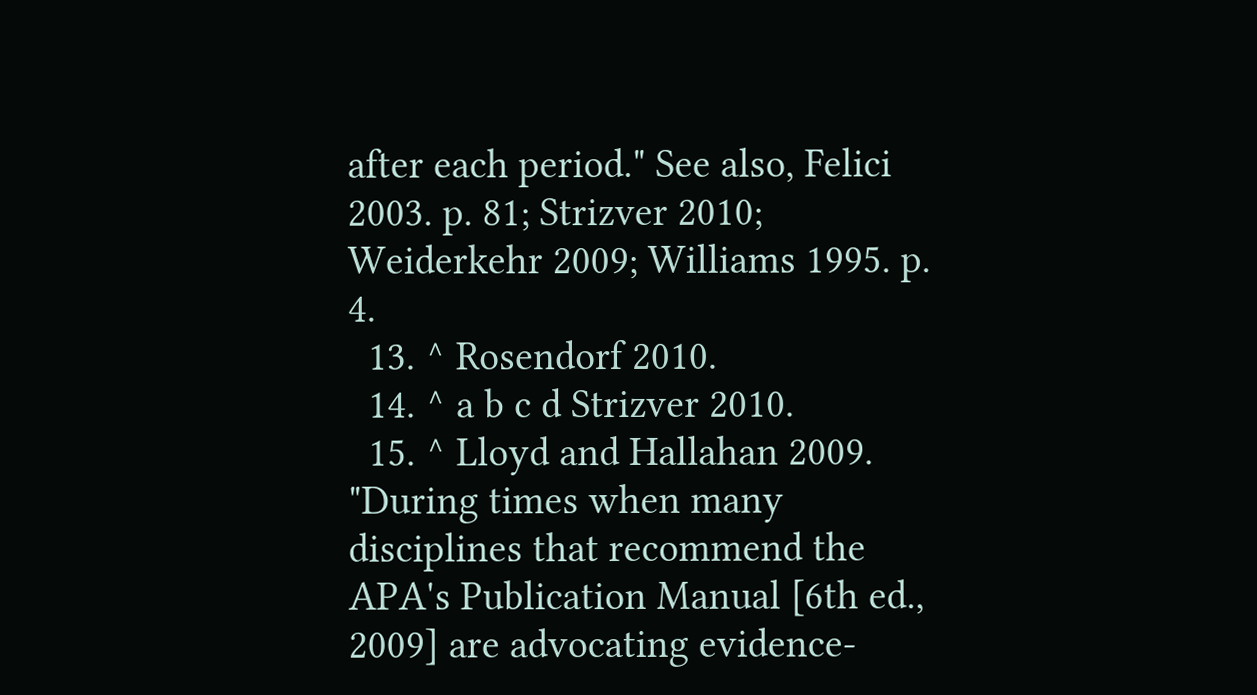after each period." See also, Felici 2003. p. 81; Strizver 2010; Weiderkehr 2009; Williams 1995. p. 4.
  13. ^ Rosendorf 2010.
  14. ^ a b c d Strizver 2010.
  15. ^ Lloyd and Hallahan 2009. "During times when many disciplines that recommend the APA's Publication Manual [6th ed., 2009] are advocating evidence-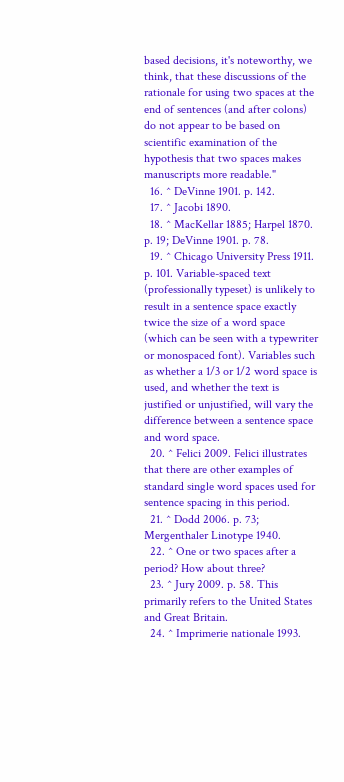based decisions, it's noteworthy, we think, that these discussions of the rationale for using two spaces at the end of sentences (and after colons) do not appear to be based on scientific examination of the hypothesis that two spaces makes manuscripts more readable."
  16. ^ DeVinne 1901. p. 142.
  17. ^ Jacobi 1890.
  18. ^ MacKellar 1885; Harpel 1870. p. 19; DeVinne 1901. p. 78.
  19. ^ Chicago University Press 1911. p. 101. Variable-spaced text (professionally typeset) is unlikely to result in a sentence space exactly twice the size of a word space (which can be seen with a typewriter or monospaced font). Variables such as whether a 1/3 or 1/2 word space is used, and whether the text is justified or unjustified, will vary the difference between a sentence space and word space.
  20. ^ Felici 2009. Felici illustrates that there are other examples of standard single word spaces used for sentence spacing in this period.
  21. ^ Dodd 2006. p. 73; Mergenthaler Linotype 1940.
  22. ^ One or two spaces after a period? How about three?
  23. ^ Jury 2009. p. 58. This primarily refers to the United States and Great Britain.
  24. ^ Imprimerie nationale 1993.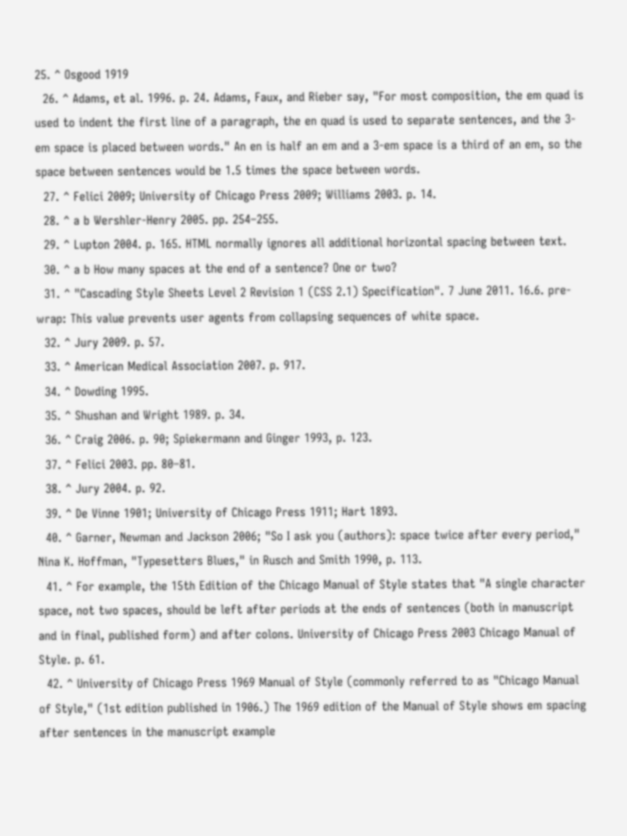25. ^ Osgood 1919
  26. ^ Adams, et al. 1996. p. 24. Adams, Faux, and Rieber say, "For most composition, the em quad is used to indent the first line of a paragraph, the en quad is used to separate sentences, and the 3-em space is placed between words." An en is half an em and a 3-em space is a third of an em, so the space between sentences would be 1.5 times the space between words.
  27. ^ Felici 2009; University of Chicago Press 2009; Williams 2003. p. 14.
  28. ^ a b Wershler-Henry 2005. pp. 254–255.
  29. ^ Lupton 2004. p. 165. HTML normally ignores all additional horizontal spacing between text.
  30. ^ a b How many spaces at the end of a sentence? One or two?
  31. ^ "Cascading Style Sheets Level 2 Revision 1 (CSS 2.1) Specification". 7 June 2011. 16.6. pre-wrap: This value prevents user agents from collapsing sequences of white space.
  32. ^ Jury 2009. p. 57.
  33. ^ American Medical Association 2007. p. 917.
  34. ^ Dowding 1995.
  35. ^ Shushan and Wright 1989. p. 34.
  36. ^ Craig 2006. p. 90; Spiekermann and Ginger 1993, p. 123.
  37. ^ Felici 2003. pp. 80–81.
  38. ^ Jury 2004. p. 92.
  39. ^ De Vinne 1901; University of Chicago Press 1911; Hart 1893.
  40. ^ Garner, Newman and Jackson 2006; "So I ask you (authors): space twice after every period," Nina K. Hoffman, "Typesetters Blues," in Rusch and Smith 1990, p. 113.
  41. ^ For example, the 15th Edition of the Chicago Manual of Style states that "A single character space, not two spaces, should be left after periods at the ends of sentences (both in manuscript and in final, published form) and after colons. University of Chicago Press 2003 Chicago Manual of Style. p. 61.
  42. ^ University of Chicago Press 1969 Manual of Style (commonly referred to as "Chicago Manual of Style," (1st edition published in 1906.) The 1969 edition of the Manual of Style shows em spacing after sentences in the manuscript example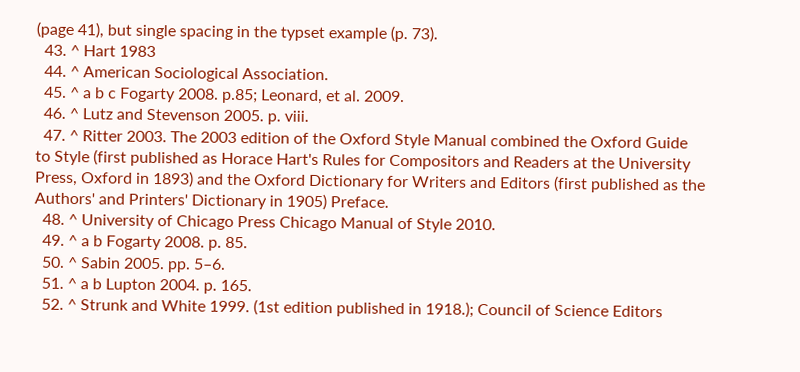(page 41), but single spacing in the typset example (p. 73).
  43. ^ Hart 1983
  44. ^ American Sociological Association.
  45. ^ a b c Fogarty 2008. p.85; Leonard, et al. 2009.
  46. ^ Lutz and Stevenson 2005. p. viii.
  47. ^ Ritter 2003. The 2003 edition of the Oxford Style Manual combined the Oxford Guide to Style (first published as Horace Hart's Rules for Compositors and Readers at the University Press, Oxford in 1893) and the Oxford Dictionary for Writers and Editors (first published as the Authors' and Printers' Dictionary in 1905) Preface.
  48. ^ University of Chicago Press Chicago Manual of Style 2010.
  49. ^ a b Fogarty 2008. p. 85.
  50. ^ Sabin 2005. pp. 5–6.
  51. ^ a b Lupton 2004. p. 165.
  52. ^ Strunk and White 1999. (1st edition published in 1918.); Council of Science Editors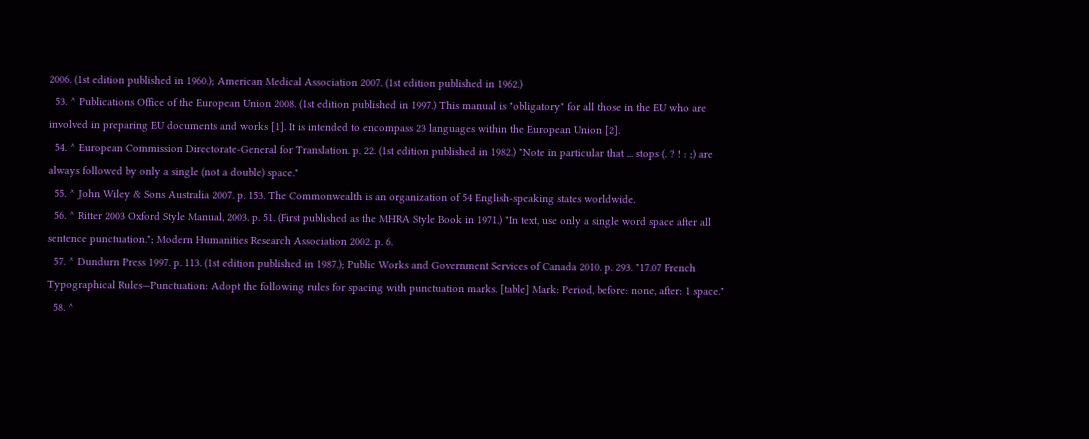2006. (1st edition published in 1960.); American Medical Association 2007. (1st edition published in 1962.)
  53. ^ Publications Office of the European Union 2008. (1st edition published in 1997.) This manual is "obligatory" for all those in the EU who are involved in preparing EU documents and works [1]. It is intended to encompass 23 languages within the European Union [2].
  54. ^ European Commission Directorate-General for Translation. p. 22. (1st edition published in 1982.) "Note in particular that ... stops (. ? ! : ;) are always followed by only a single (not a double) space."
  55. ^ John Wiley & Sons Australia 2007. p. 153. The Commonwealth is an organization of 54 English-speaking states worldwide.
  56. ^ Ritter 2003 Oxford Style Manual, 2003. p. 51. (First published as the MHRA Style Book in 1971.) "In text, use only a single word space after all sentence punctuation."; Modern Humanities Research Association 2002. p. 6.
  57. ^ Dundurn Press 1997. p. 113. (1st edition published in 1987.); Public Works and Government Services of Canada 2010. p. 293. "17.07 French Typographical Rules—Punctuation: Adopt the following rules for spacing with punctuation marks. [table] Mark: Period, before: none, after: 1 space."
  58. ^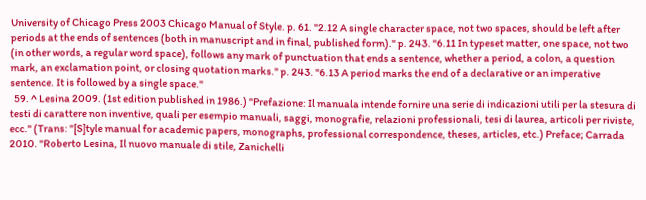University of Chicago Press 2003 Chicago Manual of Style. p. 61. "2.12 A single character space, not two spaces, should be left after periods at the ends of sentences (both in manuscript and in final, published form)." p. 243. "6.11 In typeset matter, one space, not two (in other words, a regular word space), follows any mark of punctuation that ends a sentence, whether a period, a colon, a question mark, an exclamation point, or closing quotation marks." p. 243. "6.13 A period marks the end of a declarative or an imperative sentence. It is followed by a single space."
  59. ^ Lesina 2009. (1st edition published in 1986.) "Prefazione: Il manuala intende fornire una serie di indicazioni utili per la stesura di testi di carattere non inventive, quali per esempio manuali, saggi, monografie, relazioni professionali, tesi di laurea, articoli per riviste, ecc." (Trans: "[S]tyle manual for academic papers, monographs, professional correspondence, theses, articles, etc.) Preface; Carrada 2010. "Roberto Lesina, Il nuovo manuale di stile, Zanichelli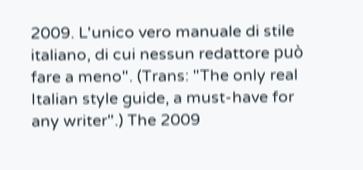2009. L'unico vero manuale di stile italiano, di cui nessun redattore può fare a meno". (Trans: "The only real Italian style guide, a must-have for any writer".) The 2009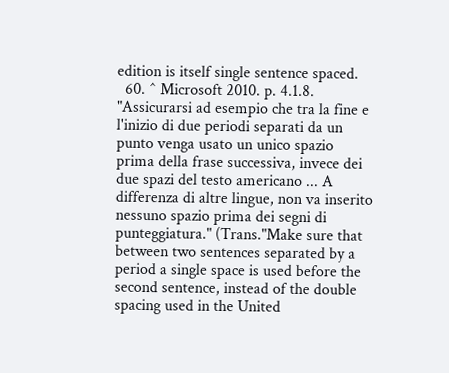edition is itself single sentence spaced.
  60. ^ Microsoft 2010. p. 4.1.8. "Assicurarsi ad esempio che tra la fine e l'inizio di due periodi separati da un punto venga usato un unico spazio prima della frase successiva, invece dei due spazi del testo americano ... A differenza di altre lingue, non va inserito nessuno spazio prima dei segni di punteggiatura." (Trans."Make sure that between two sentences separated by a period a single space is used before the second sentence, instead of the double spacing used in the United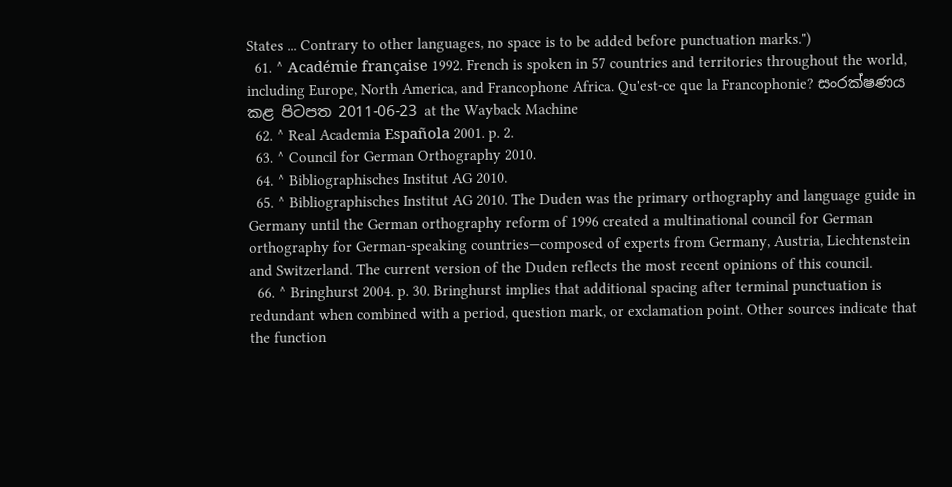States ... Contrary to other languages, no space is to be added before punctuation marks.")
  61. ^ Académie française 1992. French is spoken in 57 countries and territories throughout the world, including Europe, North America, and Francophone Africa. Qu'est-ce que la Francophonie? සංරක්ෂණය කළ පිටපත 2011-06-23 at the Wayback Machine
  62. ^ Real Academia Española 2001. p. 2.
  63. ^ Council for German Orthography 2010.
  64. ^ Bibliographisches Institut AG 2010.
  65. ^ Bibliographisches Institut AG 2010. The Duden was the primary orthography and language guide in Germany until the German orthography reform of 1996 created a multinational council for German orthography for German-speaking countries—composed of experts from Germany, Austria, Liechtenstein and Switzerland. The current version of the Duden reflects the most recent opinions of this council.
  66. ^ Bringhurst 2004. p. 30. Bringhurst implies that additional spacing after terminal punctuation is redundant when combined with a period, question mark, or exclamation point. Other sources indicate that the function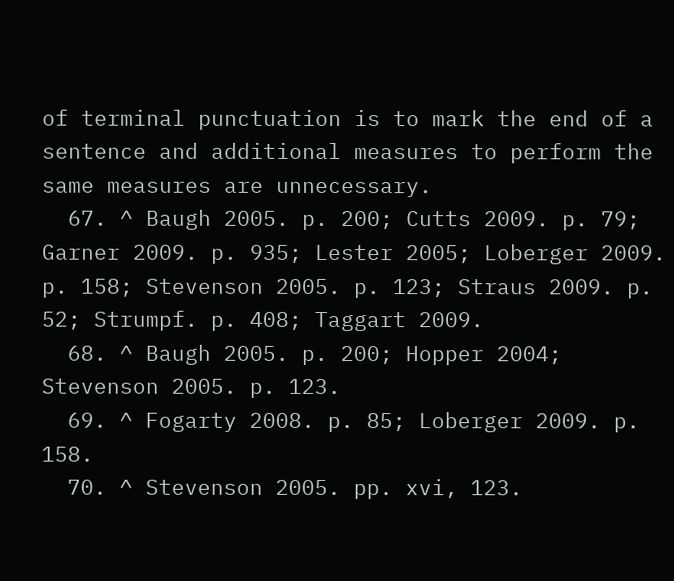of terminal punctuation is to mark the end of a sentence and additional measures to perform the same measures are unnecessary.
  67. ^ Baugh 2005. p. 200; Cutts 2009. p. 79; Garner 2009. p. 935; Lester 2005; Loberger 2009. p. 158; Stevenson 2005. p. 123; Straus 2009. p. 52; Strumpf. p. 408; Taggart 2009.
  68. ^ Baugh 2005. p. 200; Hopper 2004; Stevenson 2005. p. 123.
  69. ^ Fogarty 2008. p. 85; Loberger 2009. p. 158.
  70. ^ Stevenson 2005. pp. xvi, 123.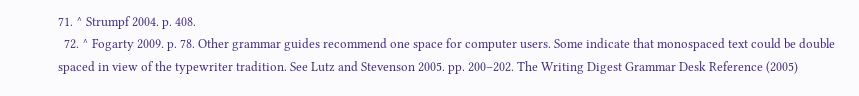71. ^ Strumpf 2004. p. 408.
  72. ^ Fogarty 2009. p. 78. Other grammar guides recommend one space for computer users. Some indicate that monospaced text could be double spaced in view of the typewriter tradition. See Lutz and Stevenson 2005. pp. 200–202. The Writing Digest Grammar Desk Reference (2005)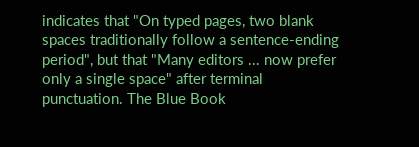indicates that "On typed pages, two blank spaces traditionally follow a sentence-ending period", but that "Many editors ... now prefer only a single space" after terminal punctuation. The Blue Book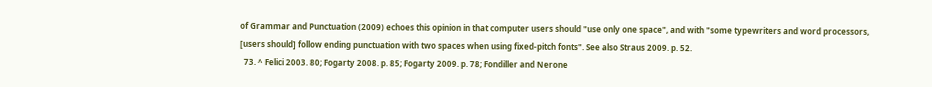of Grammar and Punctuation (2009) echoes this opinion in that computer users should "use only one space", and with "some typewriters and word processors, [users should] follow ending punctuation with two spaces when using fixed-pitch fonts". See also Straus 2009. p. 52.
  73. ^ Felici 2003. 80; Fogarty 2008. p. 85; Fogarty 2009. p. 78; Fondiller and Nerone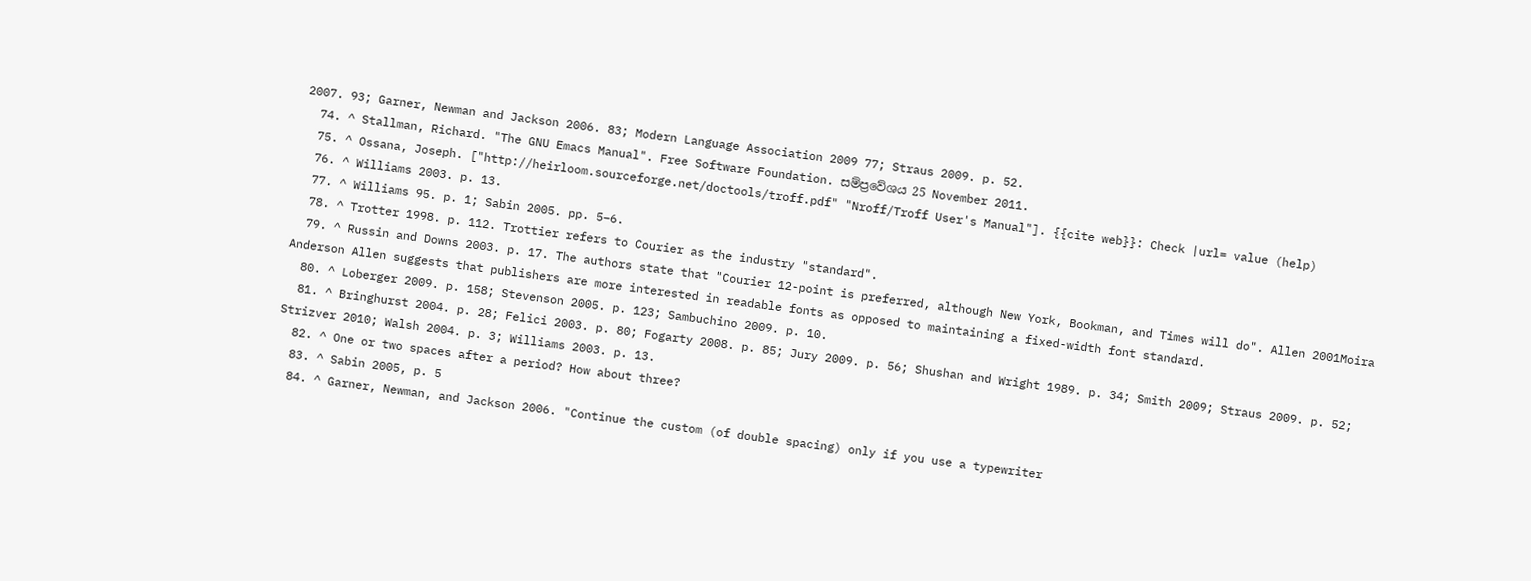2007. 93; Garner, Newman and Jackson 2006. 83; Modern Language Association 2009 77; Straus 2009. p. 52.
  74. ^ Stallman, Richard. "The GNU Emacs Manual". Free Software Foundation. සම්ප්‍රවේශය 25 November 2011.
  75. ^ Ossana, Joseph. ["http://heirloom.sourceforge.net/doctools/troff.pdf" "Nroff/Troff User's Manual"]. {{cite web}}: Check |url= value (help)
  76. ^ Williams 2003. p. 13.
  77. ^ Williams 95. p. 1; Sabin 2005. pp. 5–6.
  78. ^ Trotter 1998. p. 112. Trottier refers to Courier as the industry "standard".
  79. ^ Russin and Downs 2003. p. 17. The authors state that "Courier 12-point is preferred, although New York, Bookman, and Times will do". Allen 2001Moira Anderson Allen suggests that publishers are more interested in readable fonts as opposed to maintaining a fixed-width font standard.
  80. ^ Loberger 2009. p. 158; Stevenson 2005. p. 123; Sambuchino 2009. p. 10.
  81. ^ Bringhurst 2004. p. 28; Felici 2003. p. 80; Fogarty 2008. p. 85; Jury 2009. p. 56; Shushan and Wright 1989. p. 34; Smith 2009; Straus 2009. p. 52; Strizver 2010; Walsh 2004. p. 3; Williams 2003. p. 13.
  82. ^ One or two spaces after a period? How about three?
  83. ^ Sabin 2005, p. 5
  84. ^ Garner, Newman, and Jackson 2006. "Continue the custom (of double spacing) only if you use a typewriter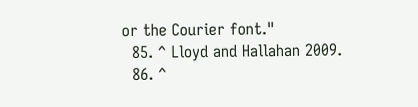or the Courier font."
  85. ^ Lloyd and Hallahan 2009.
  86. ^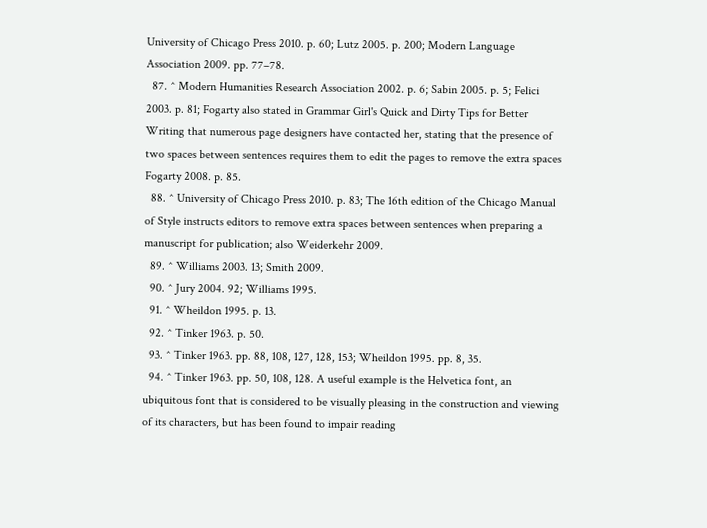University of Chicago Press 2010. p. 60; Lutz 2005. p. 200; Modern Language Association 2009. pp. 77–78.
  87. ^ Modern Humanities Research Association 2002. p. 6; Sabin 2005. p. 5; Felici 2003. p. 81; Fogarty also stated in Grammar Girl's Quick and Dirty Tips for Better Writing that numerous page designers have contacted her, stating that the presence of two spaces between sentences requires them to edit the pages to remove the extra spaces Fogarty 2008. p. 85.
  88. ^ University of Chicago Press 2010. p. 83; The 16th edition of the Chicago Manual of Style instructs editors to remove extra spaces between sentences when preparing a manuscript for publication; also Weiderkehr 2009.
  89. ^ Williams 2003. 13; Smith 2009.
  90. ^ Jury 2004. 92; Williams 1995.
  91. ^ Wheildon 1995. p. 13.
  92. ^ Tinker 1963. p. 50.
  93. ^ Tinker 1963. pp. 88, 108, 127, 128, 153; Wheildon 1995. pp. 8, 35.
  94. ^ Tinker 1963. pp. 50, 108, 128. A useful example is the Helvetica font, an ubiquitous font that is considered to be visually pleasing in the construction and viewing of its characters, but has been found to impair reading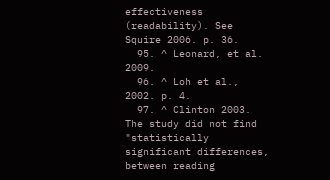effectiveness (readability). See Squire 2006. p. 36.
  95. ^ Leonard, et al. 2009.
  96. ^ Loh et al., 2002. p. 4.
  97. ^ Clinton 2003. The study did not find "statistically significant differences, between reading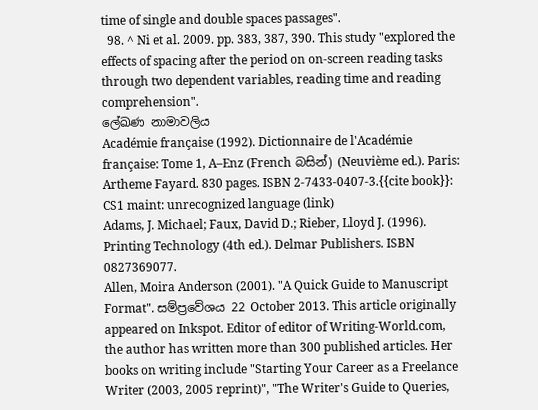time of single and double spaces passages".
  98. ^ Ni et al. 2009. pp. 383, 387, 390. This study "explored the effects of spacing after the period on on-screen reading tasks through two dependent variables, reading time and reading comprehension".
ලේඛණ නාමාවලිය
Académie française (1992). Dictionnaire de l'Académie française: Tome 1, A–Enz (French බසින්) (Neuvième ed.). Paris: Artheme Fayard. 830 pages. ISBN 2-7433-0407-3.{{cite book}}: CS1 maint: unrecognized language (link)
Adams, J. Michael; Faux, David D.; Rieber, Lloyd J. (1996). Printing Technology (4th ed.). Delmar Publishers. ISBN 0827369077.
Allen, Moira Anderson (2001). "A Quick Guide to Manuscript Format". සම්ප්‍රවේශය 22 October 2013. This article originally appeared on Inkspot. Editor of editor of Writing-World.com, the author has written more than 300 published articles. Her books on writing include "Starting Your Career as a Freelance Writer (2003, 2005 reprint)", "The Writer's Guide to Queries,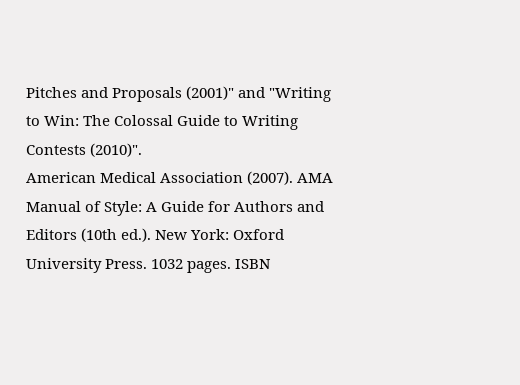Pitches and Proposals (2001)" and "Writing to Win: The Colossal Guide to Writing Contests (2010)".
American Medical Association (2007). AMA Manual of Style: A Guide for Authors and Editors (10th ed.). New York: Oxford University Press. 1032 pages. ISBN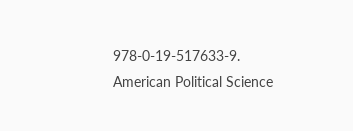978-0-19-517633-9.
American Political Science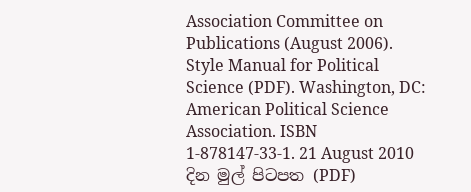Association Committee on Publications (August 2006). Style Manual for Political Science (PDF). Washington, DC: American Political Science Association. ISBN 1-878147-33-1. 21 August 2010 දින මුල් පිටපත (PDF)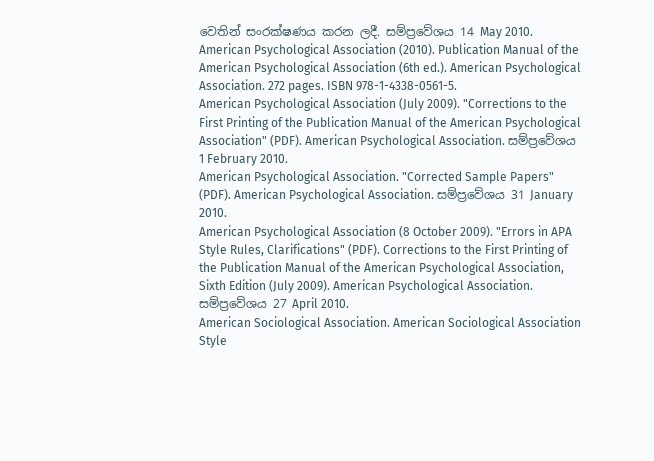වෙතින් සංරක්ෂණය කරන ලදී. සම්ප්‍රවේශය 14 May 2010.
American Psychological Association (2010). Publication Manual of the American Psychological Association (6th ed.). American Psychological Association. 272 pages. ISBN 978-1-4338-0561-5.
American Psychological Association (July 2009). "Corrections to the First Printing of the Publication Manual of the American Psychological Association" (PDF). American Psychological Association. සම්ප්‍රවේශය 1 February 2010.
American Psychological Association. "Corrected Sample Papers" (PDF). American Psychological Association. සම්ප්‍රවේශය 31 January 2010.
American Psychological Association (8 October 2009). "Errors in APA Style Rules, Clarifications" (PDF). Corrections to the First Printing of the Publication Manual of the American Psychological Association, Sixth Edition (July 2009). American Psychological Association. සම්ප්‍රවේශය 27 April 2010.
American Sociological Association. American Sociological Association Style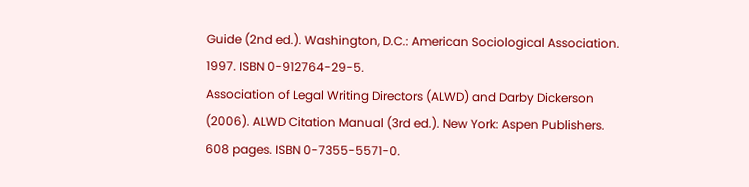Guide (2nd ed.). Washington, D.C.: American Sociological Association. 1997. ISBN 0-912764-29-5.
Association of Legal Writing Directors (ALWD) and Darby Dickerson (2006). ALWD Citation Manual (3rd ed.). New York: Aspen Publishers. 608 pages. ISBN 0-7355-5571-0.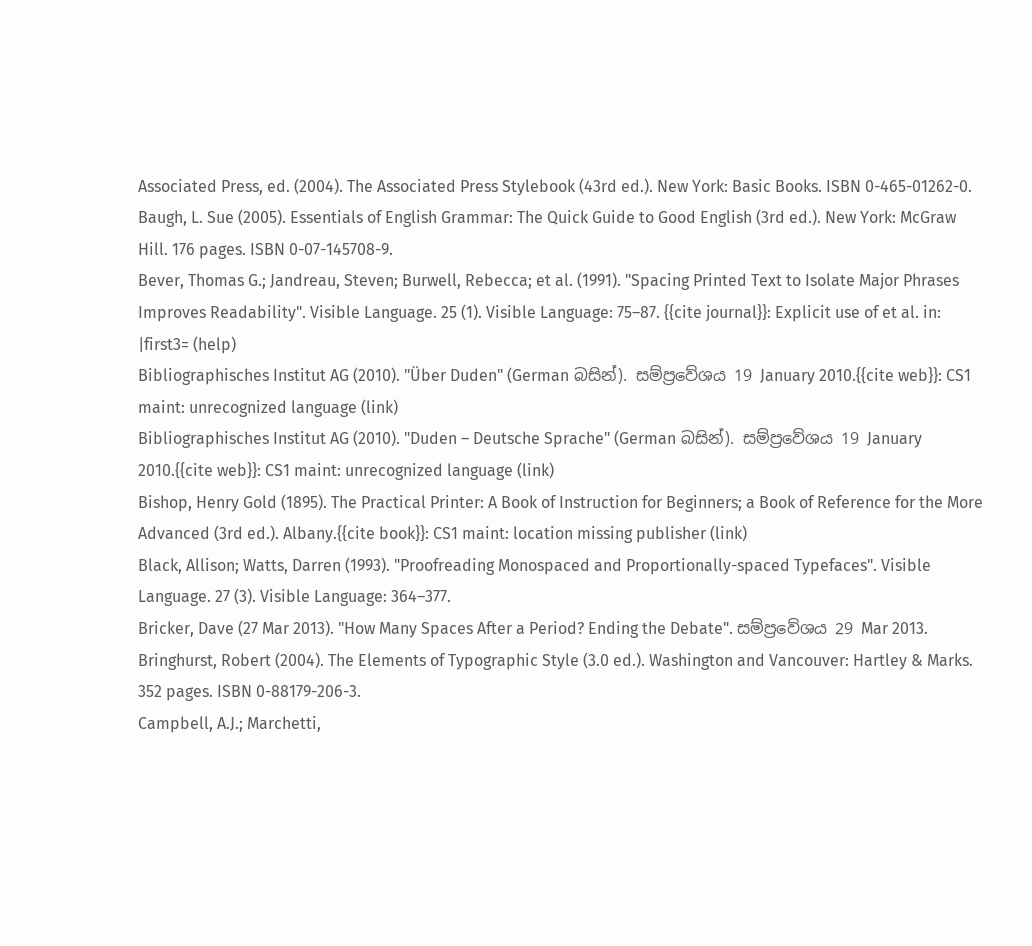Associated Press, ed. (2004). The Associated Press Stylebook (43rd ed.). New York: Basic Books. ISBN 0-465-01262-0.
Baugh, L. Sue (2005). Essentials of English Grammar: The Quick Guide to Good English (3rd ed.). New York: McGraw Hill. 176 pages. ISBN 0-07-145708-9.
Bever, Thomas G.; Jandreau, Steven; Burwell, Rebecca; et al. (1991). "Spacing Printed Text to Isolate Major Phrases Improves Readability". Visible Language. 25 (1). Visible Language: 75–87. {{cite journal}}: Explicit use of et al. in: |first3= (help)
Bibliographisches Institut AG (2010). "Über Duden" (German බසින්). සම්ප්‍රවේශය 19 January 2010.{{cite web}}: CS1 maint: unrecognized language (link)
Bibliographisches Institut AG (2010). "Duden – Deutsche Sprache" (German බසින්). සම්ප්‍රවේශය 19 January 2010.{{cite web}}: CS1 maint: unrecognized language (link)
Bishop, Henry Gold (1895). The Practical Printer: A Book of Instruction for Beginners; a Book of Reference for the More Advanced (3rd ed.). Albany.{{cite book}}: CS1 maint: location missing publisher (link)
Black, Allison; Watts, Darren (1993). "Proofreading Monospaced and Proportionally-spaced Typefaces". Visible Language. 27 (3). Visible Language: 364–377.
Bricker, Dave (27 Mar 2013). "How Many Spaces After a Period? Ending the Debate". සම්ප්‍රවේශය 29 Mar 2013.
Bringhurst, Robert (2004). The Elements of Typographic Style (3.0 ed.). Washington and Vancouver: Hartley & Marks. 352 pages. ISBN 0-88179-206-3.
Campbell, A.J.; Marchetti,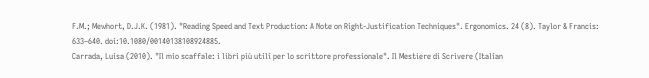F.M.; Mewhort, D.J.K. (1981). "Reading Speed and Text Production: A Note on Right-Justification Techniques". Ergonomics. 24 (8). Taylor & Francis: 633–640. doi:10.1080/00140138108924885.
Carrada, Luisa (2010). "Il mio scaffale: i libri più utili per lo scrittore professionale". Il Mestiere di Scrivere (Italian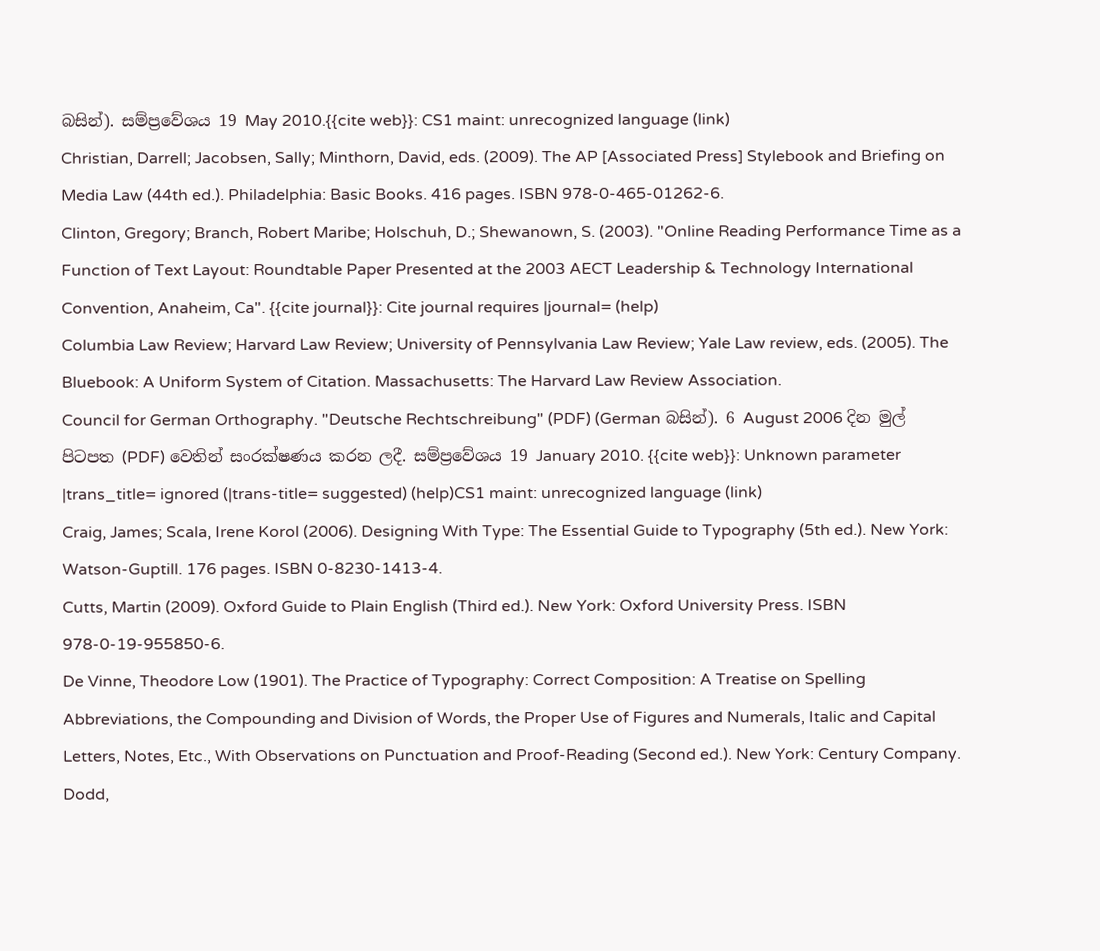බසින්). සම්ප්‍රවේශය 19 May 2010.{{cite web}}: CS1 maint: unrecognized language (link)
Christian, Darrell; Jacobsen, Sally; Minthorn, David, eds. (2009). The AP [Associated Press] Stylebook and Briefing on Media Law (44th ed.). Philadelphia: Basic Books. 416 pages. ISBN 978-0-465-01262-6.
Clinton, Gregory; Branch, Robert Maribe; Holschuh, D.; Shewanown, S. (2003). "Online Reading Performance Time as a Function of Text Layout: Roundtable Paper Presented at the 2003 AECT Leadership & Technology International Convention, Anaheim, Ca". {{cite journal}}: Cite journal requires |journal= (help)
Columbia Law Review; Harvard Law Review; University of Pennsylvania Law Review; Yale Law review, eds. (2005). The Bluebook: A Uniform System of Citation. Massachusetts: The Harvard Law Review Association.
Council for German Orthography. "Deutsche Rechtschreibung" (PDF) (German බසින්). 6 August 2006 දින මුල් පිටපත (PDF) වෙතින් සංරක්ෂණය කරන ලදී. සම්ප්‍රවේශය 19 January 2010. {{cite web}}: Unknown parameter |trans_title= ignored (|trans-title= suggested) (help)CS1 maint: unrecognized language (link)
Craig, James; Scala, Irene Korol (2006). Designing With Type: The Essential Guide to Typography (5th ed.). New York: Watson-Guptill. 176 pages. ISBN 0-8230-1413-4.
Cutts, Martin (2009). Oxford Guide to Plain English (Third ed.). New York: Oxford University Press. ISBN 978-0-19-955850-6.
De Vinne, Theodore Low (1901). The Practice of Typography: Correct Composition: A Treatise on Spelling Abbreviations, the Compounding and Division of Words, the Proper Use of Figures and Numerals, Italic and Capital Letters, Notes, Etc., With Observations on Punctuation and Proof-Reading (Second ed.). New York: Century Company.
Dodd,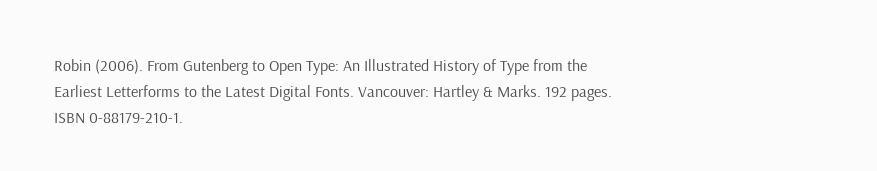Robin (2006). From Gutenberg to Open Type: An Illustrated History of Type from the Earliest Letterforms to the Latest Digital Fonts. Vancouver: Hartley & Marks. 192 pages. ISBN 0-88179-210-1.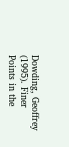Dowding, Geoffrey (1995). Finer Points in the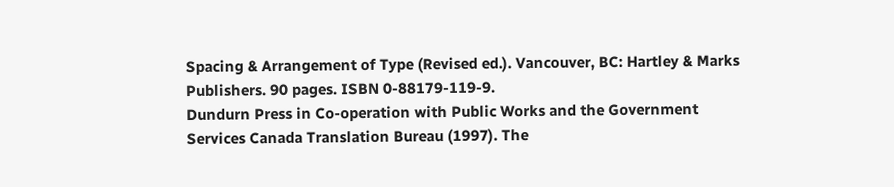Spacing & Arrangement of Type (Revised ed.). Vancouver, BC: Hartley & Marks Publishers. 90 pages. ISBN 0-88179-119-9.
Dundurn Press in Co-operation with Public Works and the Government Services Canada Translation Bureau (1997). The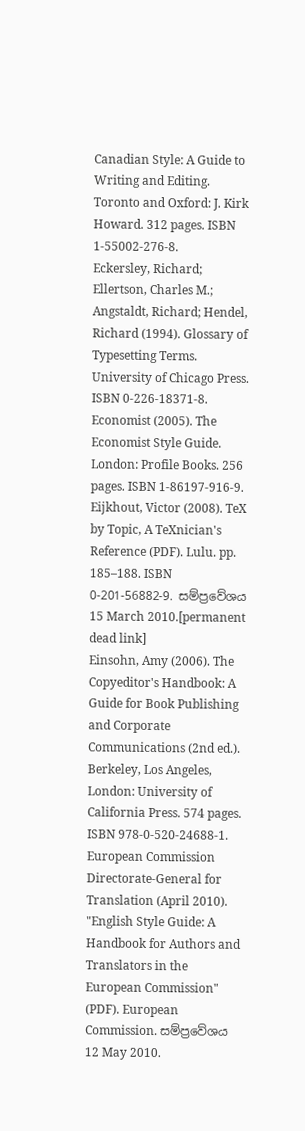Canadian Style: A Guide to Writing and Editing. Toronto and Oxford: J. Kirk Howard. 312 pages. ISBN 1-55002-276-8.
Eckersley, Richard; Ellertson, Charles M.; Angstaldt, Richard; Hendel, Richard (1994). Glossary of Typesetting Terms. University of Chicago Press. ISBN 0-226-18371-8.
Economist (2005). The Economist Style Guide. London: Profile Books. 256 pages. ISBN 1-86197-916-9.
Eijkhout, Victor (2008). TeX by Topic, A TeXnician's Reference (PDF). Lulu. pp. 185–188. ISBN 0-201-56882-9. සම්ප්‍රවේශය 15 March 2010.[permanent dead link]
Einsohn, Amy (2006). The Copyeditor's Handbook: A Guide for Book Publishing and Corporate Communications (2nd ed.). Berkeley, Los Angeles, London: University of California Press. 574 pages. ISBN 978-0-520-24688-1.
European Commission Directorate-General for Translation (April 2010). "English Style Guide: A Handbook for Authors and Translators in the European Commission" (PDF). European Commission. සම්ප්‍රවේශය 12 May 2010.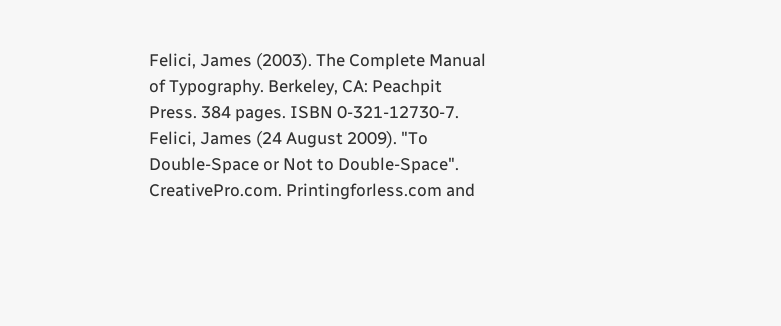Felici, James (2003). The Complete Manual of Typography. Berkeley, CA: Peachpit Press. 384 pages. ISBN 0-321-12730-7.
Felici, James (24 August 2009). "To Double-Space or Not to Double-Space". CreativePro.com. Printingforless.com and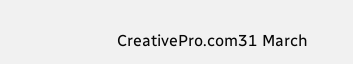CreativePro.com31 March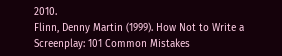2010.
Flinn, Denny Martin (1999). How Not to Write a Screenplay: 101 Common Mistakes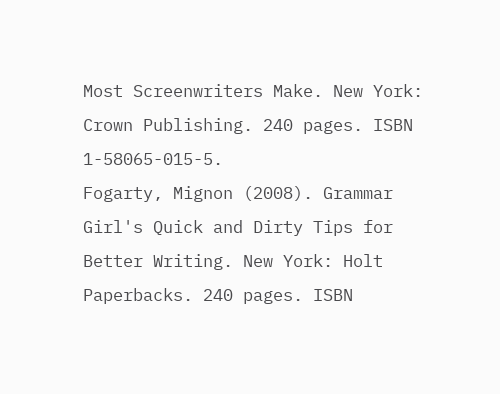Most Screenwriters Make. New York: Crown Publishing. 240 pages. ISBN 1-58065-015-5.
Fogarty, Mignon (2008). Grammar Girl's Quick and Dirty Tips for Better Writing. New York: Holt Paperbacks. 240 pages. ISBN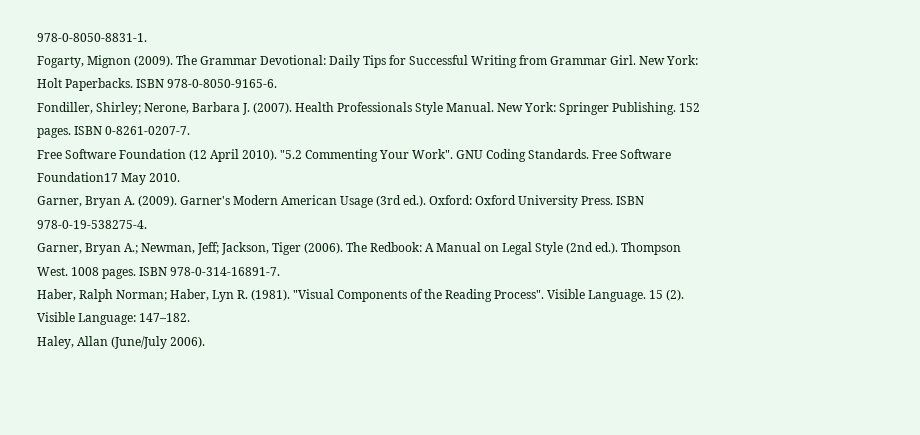978-0-8050-8831-1.
Fogarty, Mignon (2009). The Grammar Devotional: Daily Tips for Successful Writing from Grammar Girl. New York: Holt Paperbacks. ISBN 978-0-8050-9165-6.
Fondiller, Shirley; Nerone, Barbara J. (2007). Health Professionals Style Manual. New York: Springer Publishing. 152 pages. ISBN 0-8261-0207-7.
Free Software Foundation (12 April 2010). "5.2 Commenting Your Work". GNU Coding Standards. Free Software Foundation17 May 2010.
Garner, Bryan A. (2009). Garner's Modern American Usage (3rd ed.). Oxford: Oxford University Press. ISBN 978-0-19-538275-4.
Garner, Bryan A.; Newman, Jeff; Jackson, Tiger (2006). The Redbook: A Manual on Legal Style (2nd ed.). Thompson West. 1008 pages. ISBN 978-0-314-16891-7.
Haber, Ralph Norman; Haber, Lyn R. (1981). "Visual Components of the Reading Process". Visible Language. 15 (2). Visible Language: 147–182.
Haley, Allan (June/July 2006).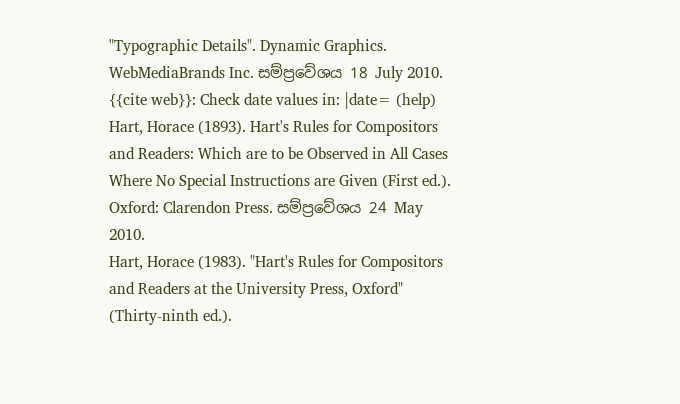"Typographic Details". Dynamic Graphics. WebMediaBrands Inc. සම්ප්‍රවේශය 18 July 2010. {{cite web}}: Check date values in: |date= (help)
Hart, Horace (1893). Hart's Rules for Compositors and Readers: Which are to be Observed in All Cases Where No Special Instructions are Given (First ed.). Oxford: Clarendon Press. සම්ප්‍රවේශය 24 May 2010.
Hart, Horace (1983). "Hart's Rules for Compositors and Readers at the University Press, Oxford" (Thirty-ninth ed.).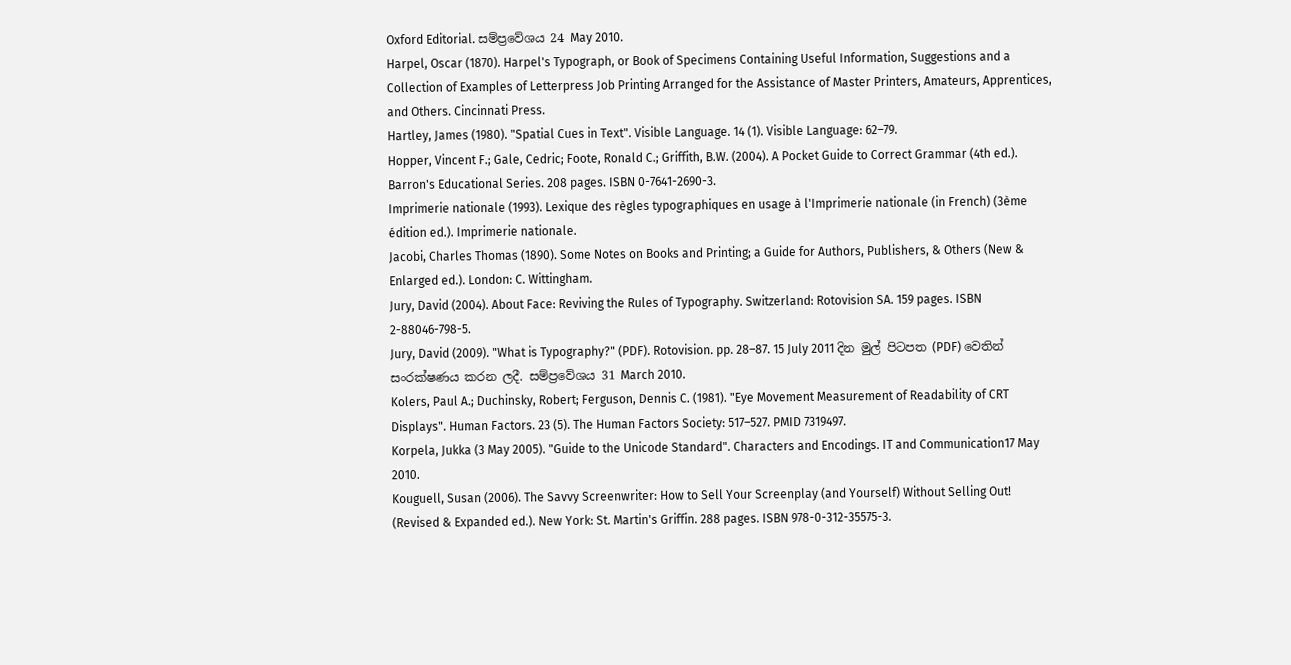Oxford Editorial. සම්ප්‍රවේශය 24 May 2010.
Harpel, Oscar (1870). Harpel's Typograph, or Book of Specimens Containing Useful Information, Suggestions and a Collection of Examples of Letterpress Job Printing Arranged for the Assistance of Master Printers, Amateurs, Apprentices, and Others. Cincinnati Press.
Hartley, James (1980). "Spatial Cues in Text". Visible Language. 14 (1). Visible Language: 62–79.
Hopper, Vincent F.; Gale, Cedric; Foote, Ronald C.; Griffith, B.W. (2004). A Pocket Guide to Correct Grammar (4th ed.). Barron's Educational Series. 208 pages. ISBN 0-7641-2690-3.
Imprimerie nationale (1993). Lexique des règles typographiques en usage à l'Imprimerie nationale (in French) (3ème édition ed.). Imprimerie nationale.
Jacobi, Charles Thomas (1890). Some Notes on Books and Printing; a Guide for Authors, Publishers, & Others (New & Enlarged ed.). London: C. Wittingham.
Jury, David (2004). About Face: Reviving the Rules of Typography. Switzerland: Rotovision SA. 159 pages. ISBN 2-88046-798-5.
Jury, David (2009). "What is Typography?" (PDF). Rotovision. pp. 28–87. 15 July 2011 දින මුල් පිටපත (PDF) වෙතින් සංරක්ෂණය කරන ලදී. සම්ප්‍රවේශය 31 March 2010.
Kolers, Paul A.; Duchinsky, Robert; Ferguson, Dennis C. (1981). "Eye Movement Measurement of Readability of CRT Displays". Human Factors. 23 (5). The Human Factors Society: 517–527. PMID 7319497.
Korpela, Jukka (3 May 2005). "Guide to the Unicode Standard". Characters and Encodings. IT and Communication17 May 2010.
Kouguell, Susan (2006). The Savvy Screenwriter: How to Sell Your Screenplay (and Yourself) Without Selling Out! (Revised & Expanded ed.). New York: St. Martin's Griffin. 288 pages. ISBN 978-0-312-35575-3.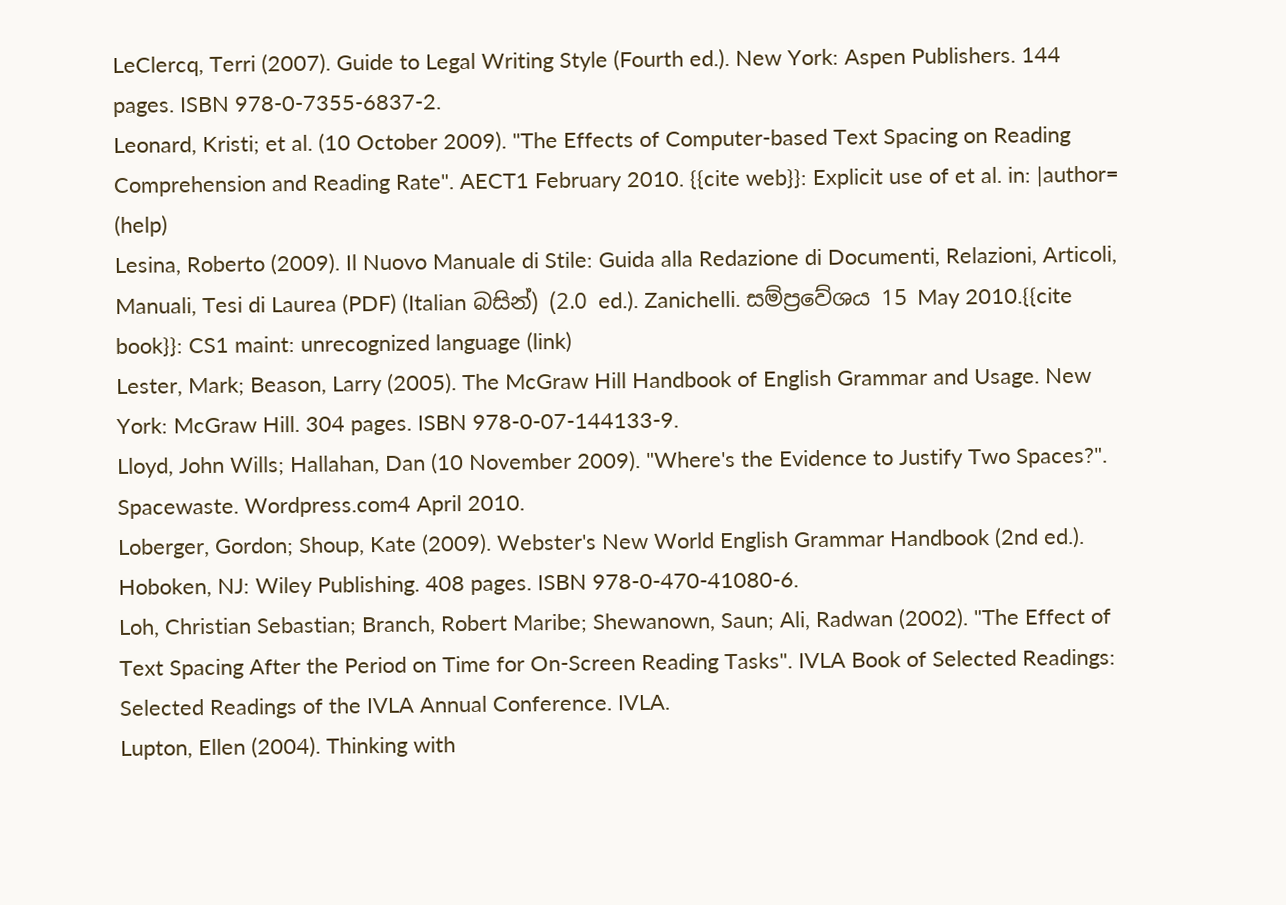LeClercq, Terri (2007). Guide to Legal Writing Style (Fourth ed.). New York: Aspen Publishers. 144 pages. ISBN 978-0-7355-6837-2.
Leonard, Kristi; et al. (10 October 2009). "The Effects of Computer-based Text Spacing on Reading Comprehension and Reading Rate". AECT1 February 2010. {{cite web}}: Explicit use of et al. in: |author= (help)
Lesina, Roberto (2009). Il Nuovo Manuale di Stile: Guida alla Redazione di Documenti, Relazioni, Articoli, Manuali, Tesi di Laurea (PDF) (Italian බසින්) (2.0 ed.). Zanichelli. සම්ප්‍රවේශය 15 May 2010.{{cite book}}: CS1 maint: unrecognized language (link)
Lester, Mark; Beason, Larry (2005). The McGraw Hill Handbook of English Grammar and Usage. New York: McGraw Hill. 304 pages. ISBN 978-0-07-144133-9.
Lloyd, John Wills; Hallahan, Dan (10 November 2009). "Where's the Evidence to Justify Two Spaces?". Spacewaste. Wordpress.com4 April 2010.
Loberger, Gordon; Shoup, Kate (2009). Webster's New World English Grammar Handbook (2nd ed.). Hoboken, NJ: Wiley Publishing. 408 pages. ISBN 978-0-470-41080-6.
Loh, Christian Sebastian; Branch, Robert Maribe; Shewanown, Saun; Ali, Radwan (2002). "The Effect of Text Spacing After the Period on Time for On-Screen Reading Tasks". IVLA Book of Selected Readings: Selected Readings of the IVLA Annual Conference. IVLA.
Lupton, Ellen (2004). Thinking with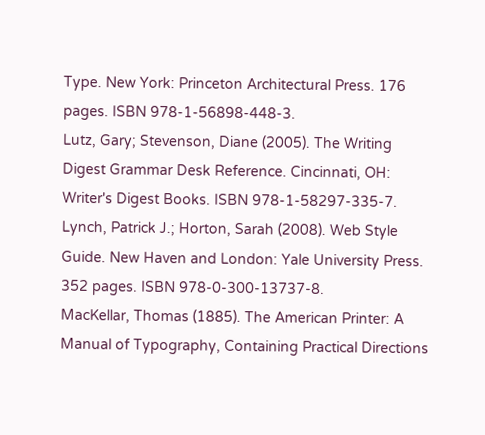Type. New York: Princeton Architectural Press. 176 pages. ISBN 978-1-56898-448-3.
Lutz, Gary; Stevenson, Diane (2005). The Writing Digest Grammar Desk Reference. Cincinnati, OH: Writer's Digest Books. ISBN 978-1-58297-335-7.
Lynch, Patrick J.; Horton, Sarah (2008). Web Style Guide. New Haven and London: Yale University Press. 352 pages. ISBN 978-0-300-13737-8.
MacKellar, Thomas (1885). The American Printer: A Manual of Typography, Containing Practical Directions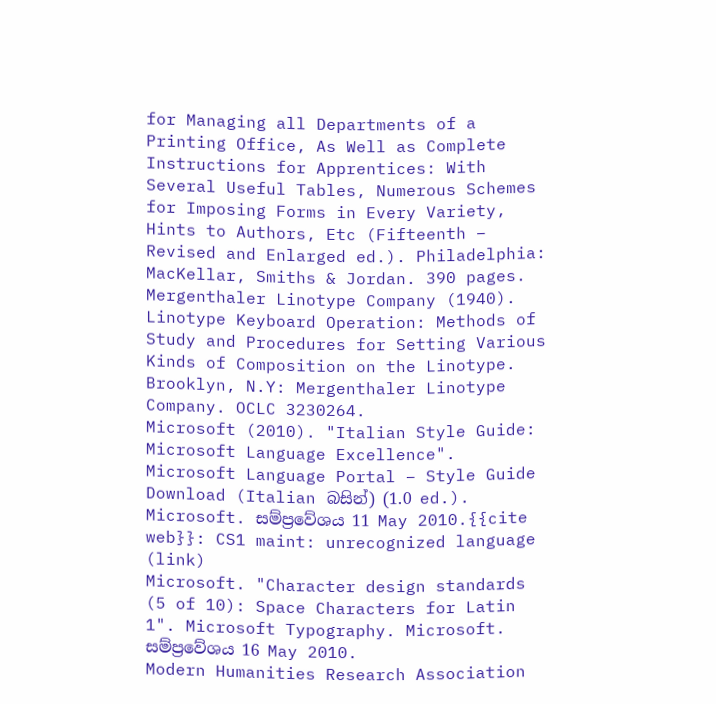for Managing all Departments of a Printing Office, As Well as Complete Instructions for Apprentices: With Several Useful Tables, Numerous Schemes for Imposing Forms in Every Variety, Hints to Authors, Etc (Fifteenth – Revised and Enlarged ed.). Philadelphia: MacKellar, Smiths & Jordan. 390 pages.
Mergenthaler Linotype Company (1940). Linotype Keyboard Operation: Methods of Study and Procedures for Setting Various Kinds of Composition on the Linotype. Brooklyn, N.Y: Mergenthaler Linotype Company. OCLC 3230264.
Microsoft (2010). "Italian Style Guide: Microsoft Language Excellence". Microsoft Language Portal – Style Guide Download (Italian බසින්) (1.0 ed.). Microsoft. සම්ප්‍රවේශය 11 May 2010.{{cite web}}: CS1 maint: unrecognized language (link)
Microsoft. "Character design standards (5 of 10): Space Characters for Latin 1". Microsoft Typography. Microsoft. සම්ප්‍රවේශය 16 May 2010.
Modern Humanities Research Association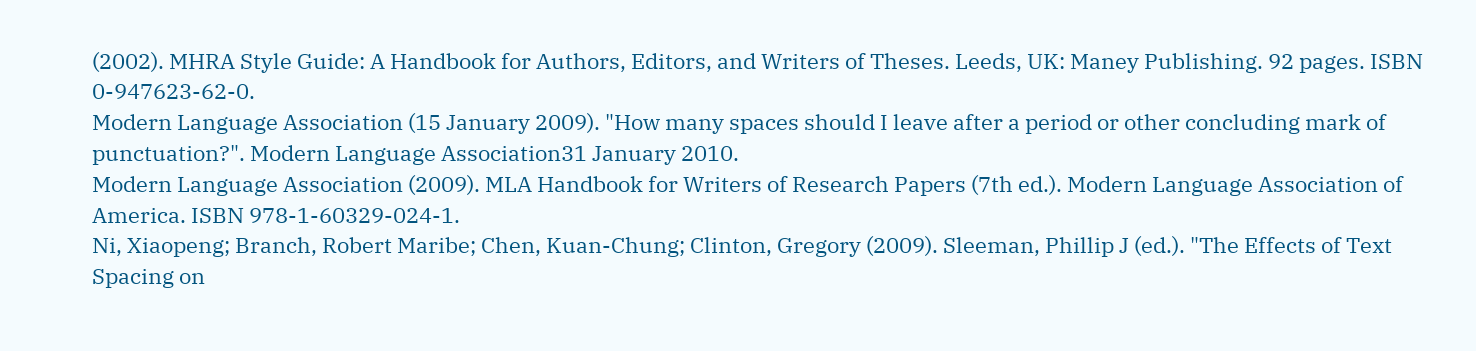(2002). MHRA Style Guide: A Handbook for Authors, Editors, and Writers of Theses. Leeds, UK: Maney Publishing. 92 pages. ISBN 0-947623-62-0.
Modern Language Association (15 January 2009). "How many spaces should I leave after a period or other concluding mark of punctuation?". Modern Language Association31 January 2010.
Modern Language Association (2009). MLA Handbook for Writers of Research Papers (7th ed.). Modern Language Association of America. ISBN 978-1-60329-024-1.
Ni, Xiaopeng; Branch, Robert Maribe; Chen, Kuan-Chung; Clinton, Gregory (2009). Sleeman, Phillip J (ed.). "The Effects of Text Spacing on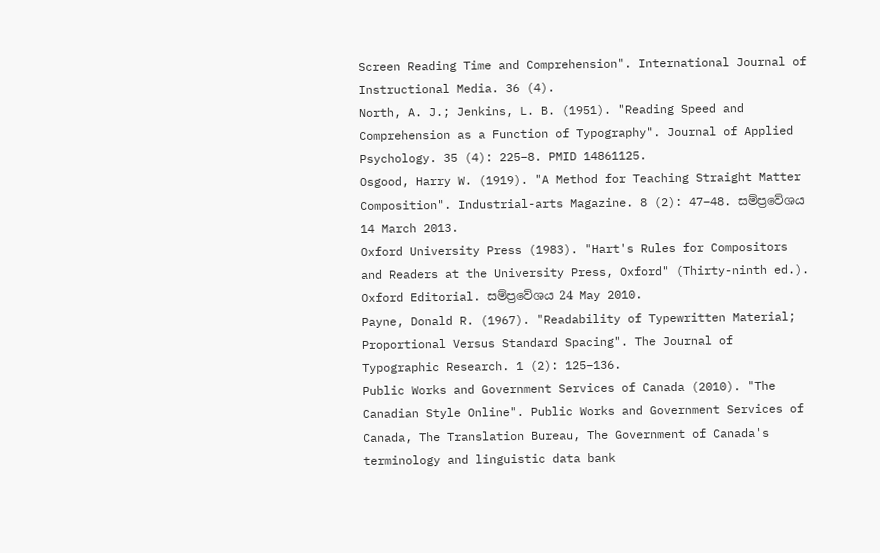Screen Reading Time and Comprehension". International Journal of Instructional Media. 36 (4).
North, A. J.; Jenkins, L. B. (1951). "Reading Speed and Comprehension as a Function of Typography". Journal of Applied Psychology. 35 (4): 225–8. PMID 14861125.
Osgood, Harry W. (1919). "A Method for Teaching Straight Matter Composition". Industrial-arts Magazine. 8 (2): 47–48. සම්ප්‍රවේශය 14 March 2013.
Oxford University Press (1983). "Hart's Rules for Compositors and Readers at the University Press, Oxford" (Thirty-ninth ed.). Oxford Editorial. සම්ප්‍රවේශය 24 May 2010.
Payne, Donald R. (1967). "Readability of Typewritten Material; Proportional Versus Standard Spacing". The Journal of Typographic Research. 1 (2): 125–136.
Public Works and Government Services of Canada (2010). "The Canadian Style Online". Public Works and Government Services of Canada, The Translation Bureau, The Government of Canada's terminology and linguistic data bank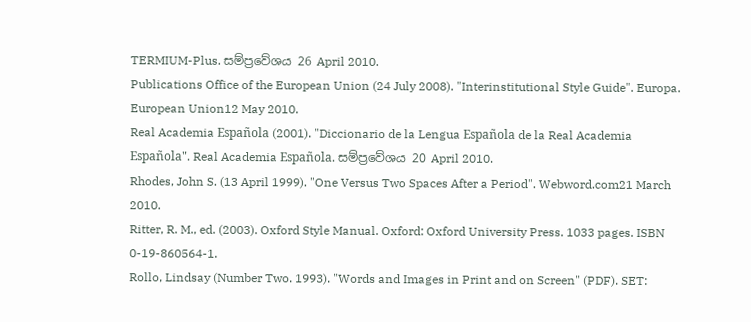TERMIUM-Plus. සම්ප්‍රවේශය 26 April 2010.
Publications Office of the European Union (24 July 2008). "Interinstitutional Style Guide". Europa. European Union12 May 2010.
Real Academia Española (2001). "Diccionario de la Lengua Española de la Real Academia Española". Real Academia Española. සම්ප්‍රවේශය 20 April 2010.
Rhodes, John S. (13 April 1999). "One Versus Two Spaces After a Period". Webword.com21 March 2010.
Ritter, R. M., ed. (2003). Oxford Style Manual. Oxford: Oxford University Press. 1033 pages. ISBN 0-19-860564-1.
Rollo, Lindsay (Number Two. 1993). "Words and Images in Print and on Screen" (PDF). SET: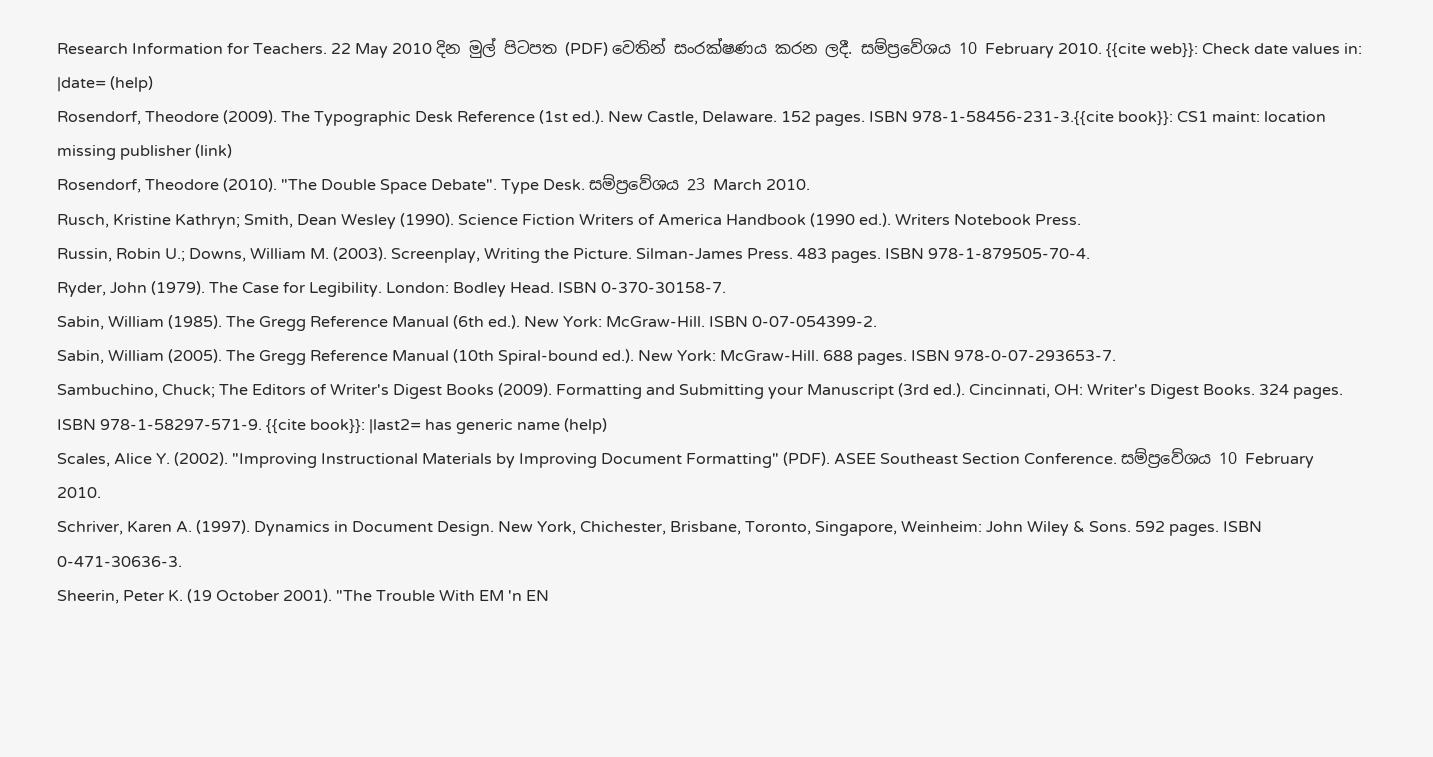Research Information for Teachers. 22 May 2010 දින මුල් පිටපත (PDF) වෙතින් සංරක්ෂණය කරන ලදී. සම්ප්‍රවේශය 10 February 2010. {{cite web}}: Check date values in: |date= (help)
Rosendorf, Theodore (2009). The Typographic Desk Reference (1st ed.). New Castle, Delaware. 152 pages. ISBN 978-1-58456-231-3.{{cite book}}: CS1 maint: location missing publisher (link)
Rosendorf, Theodore (2010). "The Double Space Debate". Type Desk. සම්ප්‍රවේශය 23 March 2010.
Rusch, Kristine Kathryn; Smith, Dean Wesley (1990). Science Fiction Writers of America Handbook (1990 ed.). Writers Notebook Press.
Russin, Robin U.; Downs, William M. (2003). Screenplay, Writing the Picture. Silman-James Press. 483 pages. ISBN 978-1-879505-70-4.
Ryder, John (1979). The Case for Legibility. London: Bodley Head. ISBN 0-370-30158-7.
Sabin, William (1985). The Gregg Reference Manual (6th ed.). New York: McGraw-Hill. ISBN 0-07-054399-2.
Sabin, William (2005). The Gregg Reference Manual (10th Spiral-bound ed.). New York: McGraw-Hill. 688 pages. ISBN 978-0-07-293653-7.
Sambuchino, Chuck; The Editors of Writer's Digest Books (2009). Formatting and Submitting your Manuscript (3rd ed.). Cincinnati, OH: Writer's Digest Books. 324 pages. ISBN 978-1-58297-571-9. {{cite book}}: |last2= has generic name (help)
Scales, Alice Y. (2002). "Improving Instructional Materials by Improving Document Formatting" (PDF). ASEE Southeast Section Conference. සම්ප්‍රවේශය 10 February 2010.
Schriver, Karen A. (1997). Dynamics in Document Design. New York, Chichester, Brisbane, Toronto, Singapore, Weinheim: John Wiley & Sons. 592 pages. ISBN 0-471-30636-3.
Sheerin, Peter K. (19 October 2001). "The Trouble With EM 'n EN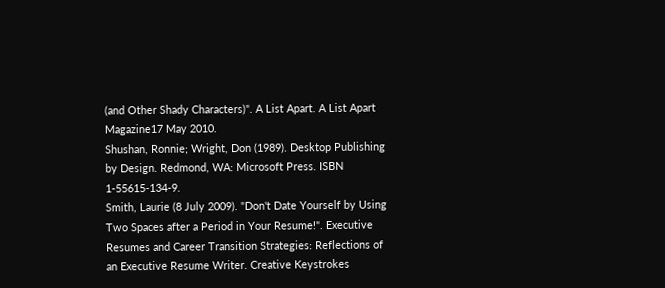(and Other Shady Characters)". A List Apart. A List Apart Magazine17 May 2010.
Shushan, Ronnie; Wright, Don (1989). Desktop Publishing by Design. Redmond, WA: Microsoft Press. ISBN 1-55615-134-9.
Smith, Laurie (8 July 2009). "Don't Date Yourself by Using Two Spaces after a Period in Your Resume!". Executive Resumes and Career Transition Strategies: Reflections of an Executive Resume Writer. Creative Keystrokes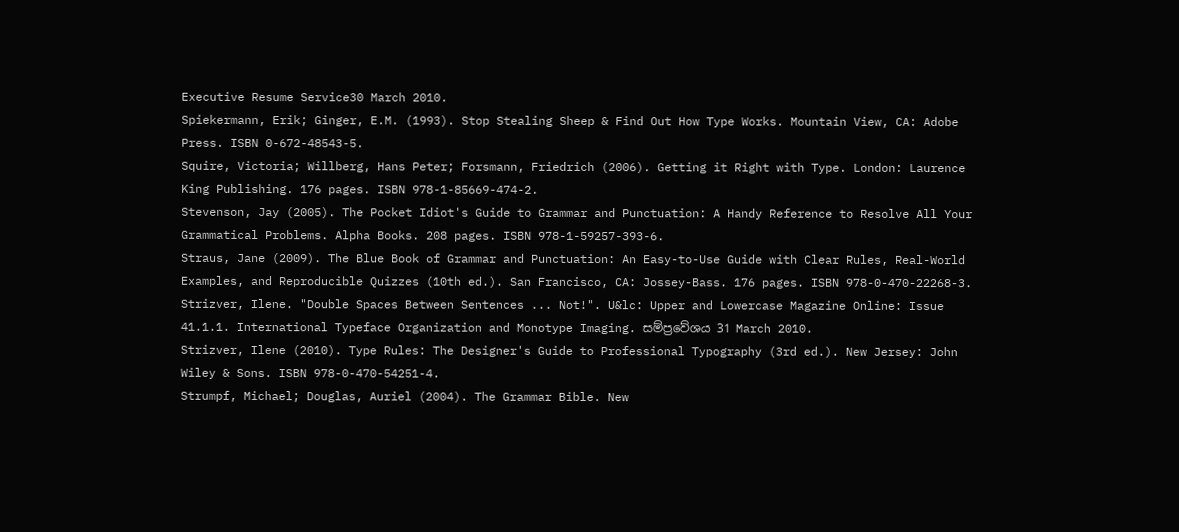Executive Resume Service30 March 2010.
Spiekermann, Erik; Ginger, E.M. (1993). Stop Stealing Sheep & Find Out How Type Works. Mountain View, CA: Adobe Press. ISBN 0-672-48543-5.
Squire, Victoria; Willberg, Hans Peter; Forsmann, Friedrich (2006). Getting it Right with Type. London: Laurence King Publishing. 176 pages. ISBN 978-1-85669-474-2.
Stevenson, Jay (2005). The Pocket Idiot's Guide to Grammar and Punctuation: A Handy Reference to Resolve All Your Grammatical Problems. Alpha Books. 208 pages. ISBN 978-1-59257-393-6.
Straus, Jane (2009). The Blue Book of Grammar and Punctuation: An Easy-to-Use Guide with Clear Rules, Real-World Examples, and Reproducible Quizzes (10th ed.). San Francisco, CA: Jossey-Bass. 176 pages. ISBN 978-0-470-22268-3.
Strizver, Ilene. "Double Spaces Between Sentences ... Not!". U&lc: Upper and Lowercase Magazine Online: Issue 41.1.1. International Typeface Organization and Monotype Imaging. සම්ප්‍රවේශය 31 March 2010.
Strizver, Ilene (2010). Type Rules: The Designer's Guide to Professional Typography (3rd ed.). New Jersey: John Wiley & Sons. ISBN 978-0-470-54251-4.
Strumpf, Michael; Douglas, Auriel (2004). The Grammar Bible. New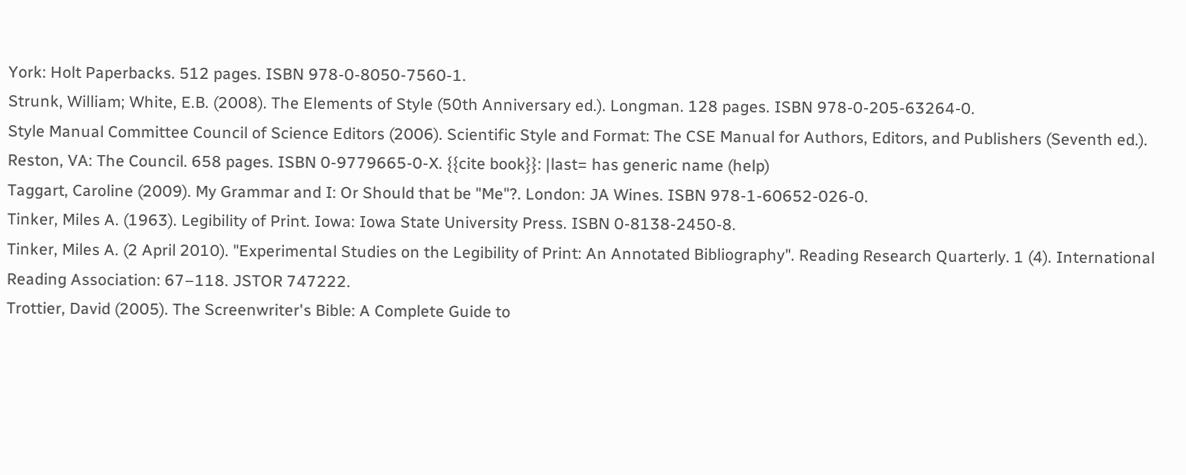York: Holt Paperbacks. 512 pages. ISBN 978-0-8050-7560-1.
Strunk, William; White, E.B. (2008). The Elements of Style (50th Anniversary ed.). Longman. 128 pages. ISBN 978-0-205-63264-0.
Style Manual Committee Council of Science Editors (2006). Scientific Style and Format: The CSE Manual for Authors, Editors, and Publishers (Seventh ed.). Reston, VA: The Council. 658 pages. ISBN 0-9779665-0-X. {{cite book}}: |last= has generic name (help)
Taggart, Caroline (2009). My Grammar and I: Or Should that be "Me"?. London: JA Wines. ISBN 978-1-60652-026-0.
Tinker, Miles A. (1963). Legibility of Print. Iowa: Iowa State University Press. ISBN 0-8138-2450-8.
Tinker, Miles A. (2 April 2010). "Experimental Studies on the Legibility of Print: An Annotated Bibliography". Reading Research Quarterly. 1 (4). International Reading Association: 67–118. JSTOR 747222.
Trottier, David (2005). The Screenwriter's Bible: A Complete Guide to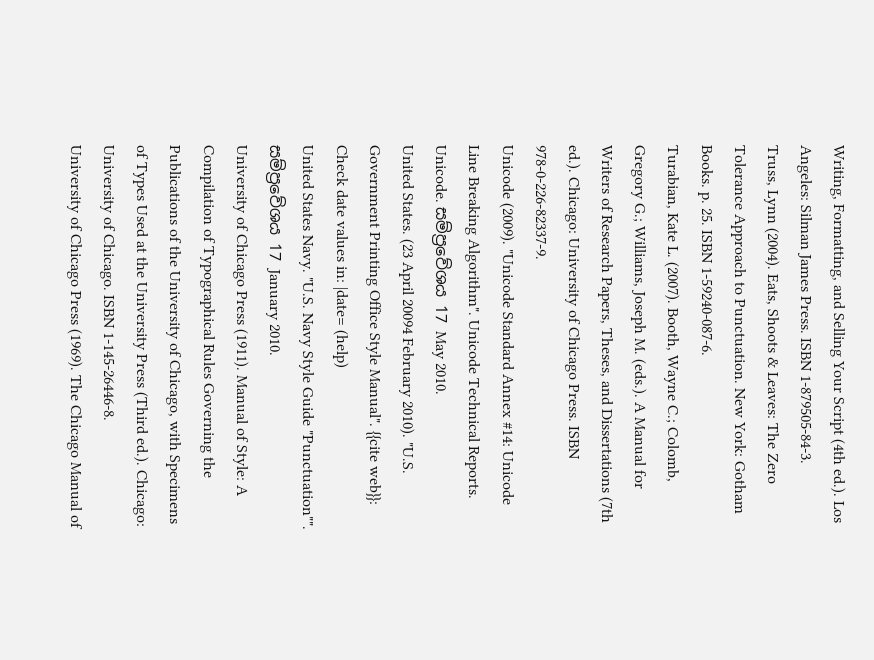Writing, Formatting, and Selling Your Script (4th ed.). Los Angeles: Silman James Press. ISBN 1-879505-84-3.
Truss, Lynn (2004). Eats, Shoots & Leaves: The Zero Tolerance Approach to Punctuation. New York: Gotham Books. p. 25. ISBN 1-59240-087-6.
Turabian, Kate L. (2007). Booth, Wayne C.; Colomb, Gregory G.; Williams, Joseph M. (eds.). A Manual for Writers of Research Papers, Theses, and Dissertations (7th ed.). Chicago: University of Chicago Press. ISBN 978-0-226-82337-9.
Unicode (2009). "Unicode Standard Annex #14: Unicode Line Breaking Algorithm". Unicode Technical Reports. Unicode. සම්ප්‍රවේශය 17 May 2010.
United States. (23 April 20094 February 2010). "U.S. Government Printing Office Style Manual". {{cite web}}: Check date values in: |date= (help)
United States Navy. "U.S. Navy Style Guide "Punctuation"". සම්ප්‍රවේශය 17 January 2010.
University of Chicago Press (1911). Manual of Style: A Compilation of Typographical Rules Governing the Publications of the University of Chicago, with Specimens of Types Used at the University Press (Third ed.). Chicago: University of Chicago. ISBN 1-145-26446-8.
University of Chicago Press (1969). The Chicago Manual of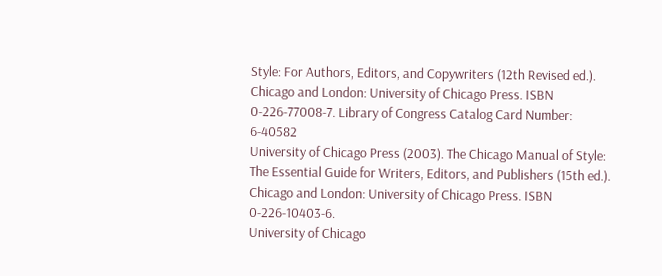Style: For Authors, Editors, and Copywriters (12th Revised ed.). Chicago and London: University of Chicago Press. ISBN 0-226-77008-7. Library of Congress Catalog Card Number: 6-40582
University of Chicago Press (2003). The Chicago Manual of Style: The Essential Guide for Writers, Editors, and Publishers (15th ed.). Chicago and London: University of Chicago Press. ISBN 0-226-10403-6.
University of Chicago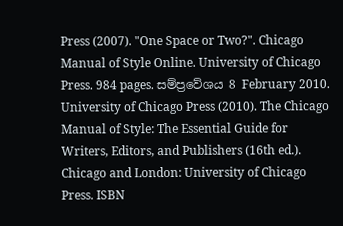Press (2007). "One Space or Two?". Chicago Manual of Style Online. University of Chicago Press. 984 pages. සම්ප්‍රවේශය 8 February 2010.
University of Chicago Press (2010). The Chicago Manual of Style: The Essential Guide for Writers, Editors, and Publishers (16th ed.). Chicago and London: University of Chicago Press. ISBN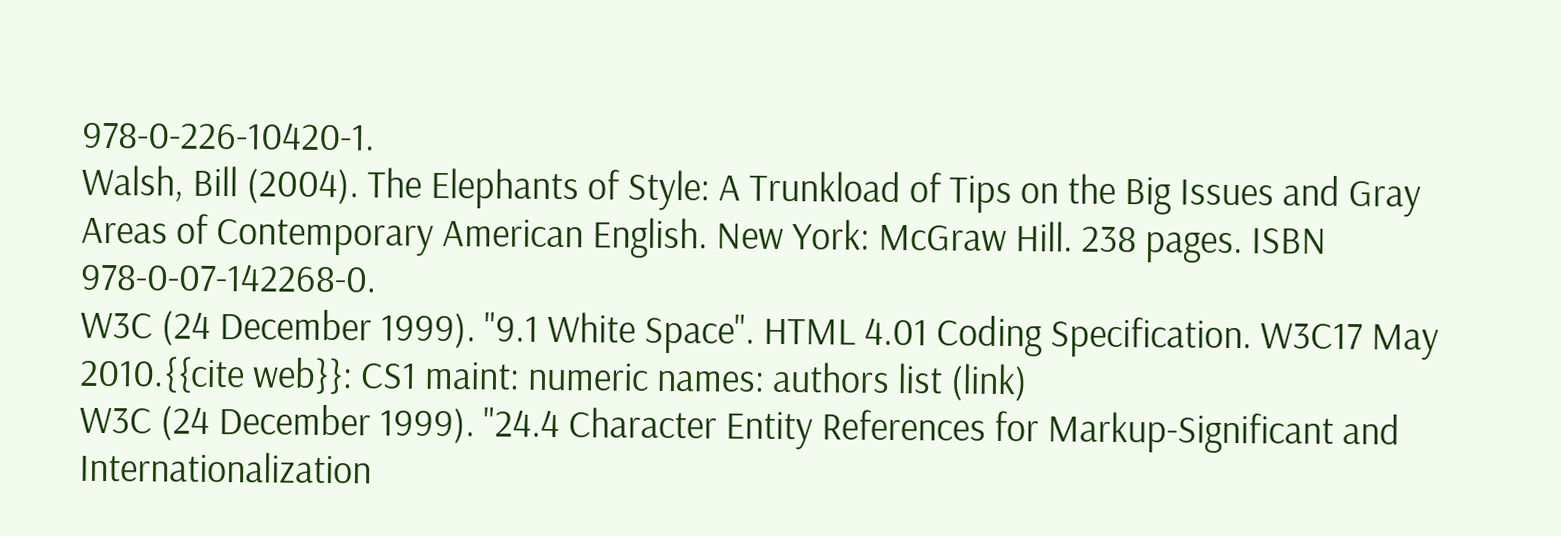978-0-226-10420-1.
Walsh, Bill (2004). The Elephants of Style: A Trunkload of Tips on the Big Issues and Gray Areas of Contemporary American English. New York: McGraw Hill. 238 pages. ISBN 978-0-07-142268-0.
W3C (24 December 1999). "9.1 White Space". HTML 4.01 Coding Specification. W3C17 May 2010.{{cite web}}: CS1 maint: numeric names: authors list (link)
W3C (24 December 1999). "24.4 Character Entity References for Markup-Significant and Internationalization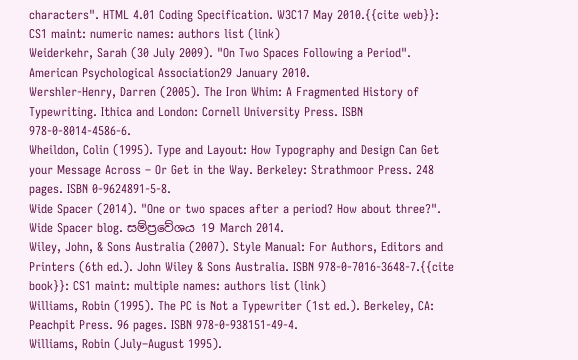characters". HTML 4.01 Coding Specification. W3C17 May 2010.{{cite web}}: CS1 maint: numeric names: authors list (link)
Weiderkehr, Sarah (30 July 2009). "On Two Spaces Following a Period". American Psychological Association29 January 2010.
Wershler-Henry, Darren (2005). The Iron Whim: A Fragmented History of Typewriting. Ithica and London: Cornell University Press. ISBN 978-0-8014-4586-6.
Wheildon, Colin (1995). Type and Layout: How Typography and Design Can Get your Message Across – Or Get in the Way. Berkeley: Strathmoor Press. 248 pages. ISBN 0-9624891-5-8.
Wide Spacer (2014). "One or two spaces after a period? How about three?". Wide Spacer blog. සම්ප්‍රවේශය 19 March 2014.
Wiley, John, & Sons Australia (2007). Style Manual: For Authors, Editors and Printers (6th ed.). John Wiley & Sons Australia. ISBN 978-0-7016-3648-7.{{cite book}}: CS1 maint: multiple names: authors list (link)
Williams, Robin (1995). The PC is Not a Typewriter (1st ed.). Berkeley, CA: Peachpit Press. 96 pages. ISBN 978-0-938151-49-4.
Williams, Robin (July–August 1995).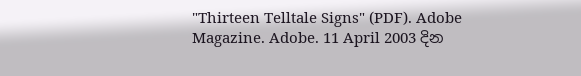"Thirteen Telltale Signs" (PDF). Adobe Magazine. Adobe. 11 April 2003 දින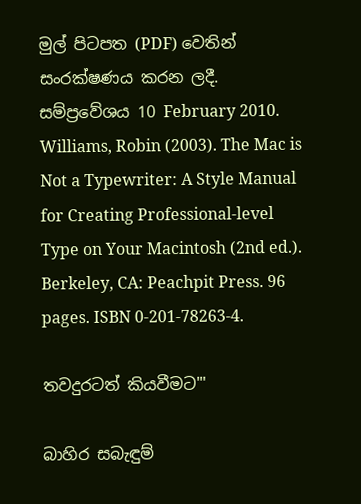මුල් පිටපත (PDF) වෙතින් සංරක්ෂණය කරන ලදී. සම්ප්‍රවේශය 10 February 2010.
Williams, Robin (2003). The Mac is Not a Typewriter: A Style Manual for Creating Professional-level Type on Your Macintosh (2nd ed.). Berkeley, CA: Peachpit Press. 96 pages. ISBN 0-201-78263-4.

තවදුරටත් කියවීමට"'

බාහිර සබැඳුම්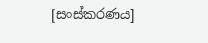[සංස්කරණය]